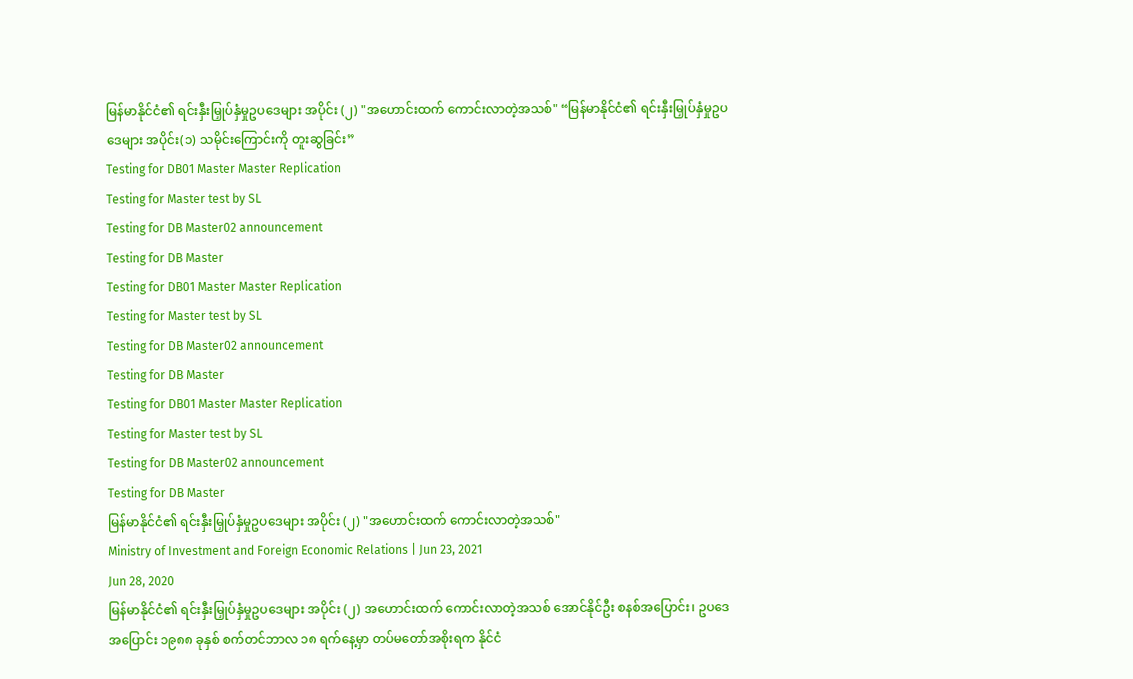မြန်မာနိုင်ငံ၏ ရင်းနှီးမြှုပ်နှံမှုဥပဒေများ အပိုင်း (၂) "အဟောင်းထက် ကောင်းလာတဲ့အသစ်" “မြန်မာနိုင်ငံ၏ ရင်းနှီးမြှုပ်နှံမှုဥပဒေများ အပိုင်း(၁) သမိုင်းကြောင်းကို တူးဆွခြင်း”
Testing for DB01 Master Master Replication
Testing for Master test by SL
Testing for DB Master02 announcement
Testing for DB Master
Testing for DB01 Master Master Replication
Testing for Master test by SL
Testing for DB Master02 announcement
Testing for DB Master
Testing for DB01 Master Master Replication
Testing for Master test by SL
Testing for DB Master02 announcement
Testing for DB Master
မြန်မာနိုင်ငံ၏ ရင်းနှီးမြှုပ်နှံမှုဥပဒေများ အပိုင်း (၂) "အဟောင်းထက် ကောင်းလာတဲ့အသစ်"
Ministry of Investment and Foreign Economic Relations | Jun 23, 2021
Jun 28, 2020
မြန်မာနိုင်ငံ၏ ရင်းနှီးမြှုပ်နှံမှုဥပဒေများ အပိုင်း (၂) အဟောင်းထက် ကောင်းလာတဲ့အသစ် အောင်နိုင်ဦး စနစ်အပြောင်း၊ ဥပဒေအပြောင်း ၁၉၈၈ ခုနှစ် စက်တင်ဘာလ ၁၈ ရက်နေ့မှာ တပ်မတော်အစိုးရက နိုင်ငံ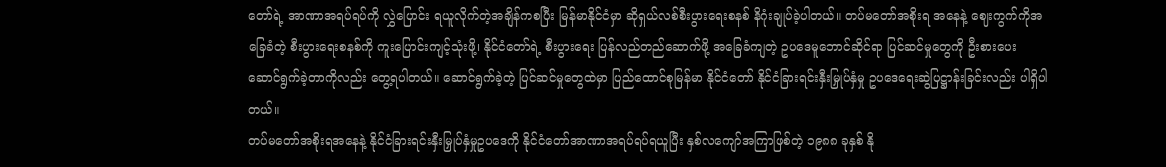တော်ရဲ့ အာဏာအရပ်ရပ်ကို လွှဲပြောင်း ရယူလိုက်တဲ့အချိန်ကစပြီး မြန်မာနိုင်ငံမှာ ဆိုရှယ်လစ်စီးပွားရေးစနစ် နိဂုံးချုပ်ခဲ့ပါတယ်။ တပ်မတော်အစိုးရ အနေနဲ့ ဈေးကွက်ကိုအခြေခံတဲ့ စီးပွားရေးစနစ်ကို ကူးပြောင်းကျင့်သုံးဖို့၊ နိုင်ငံတော်ရဲ့ စီးပွားရေး ပြန်လည်တည်ဆောက်ဖို့ အခြေခံကျတဲ့ ဥပဒေမူဘောင်ဆိုင်ရာ ပြင်ဆင်မှုတွေကို ဦးစားပေး ဆောင်ရွက်ခဲ့တာကိုလည်း တွေ့ရပါတယ်။ ဆောင်ရွက်ခဲ့တဲ့ ပြင်ဆင်မှုတွေထဲမှာ ပြည်ထောင်စုမြန်မာ နိုင်ငံတော် နိုင်ငံခြားရင်းနှီးမြှုပ်နှံမှု ဥပဒေရေးဆွဲပြဋ္ဌာန်းခြင်းလည်း ပါရှိပါတယ်။
တပ်မတော်အစိုးရအနေနဲ့ နိုင်ငံခြားရင်းနှီးမြှုပ်နှံမှုဥပဒေကို နိုင်ငံတော်အာဏာအရပ်ရပ်ရယူပြီး နှစ်လကျော်အကြာဖြစ်တဲ့ ၁၉၈၈ ခုနှစ် နို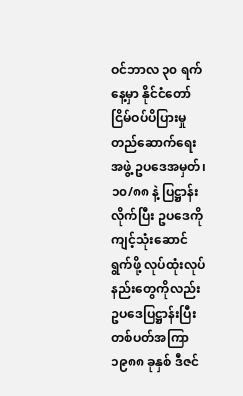ဝင်ဘာလ ၃၀ ရက်နေ့မှာ နိုင်ငံတော်ငြိမ်ဝပ်ပိပြားမှုတည်ဆောက်ရေးအဖွဲ့ ဥပဒေအမှတ်၊ ၁၀/၈၈ နဲ့ ပြဋ္ဌာန်းလိုက်ပြီး ဥပဒေကို ကျင့်သုံးဆောင်ရွက်ဖို့ လုပ်ထုံးလုပ်နည်းတွေကိုလည်း ဥပဒေပြဋ္ဌာန်းပြီး တစ်ပတ်အကြာ ၁၉၈၈ ခုနှစ် ဒီဇင်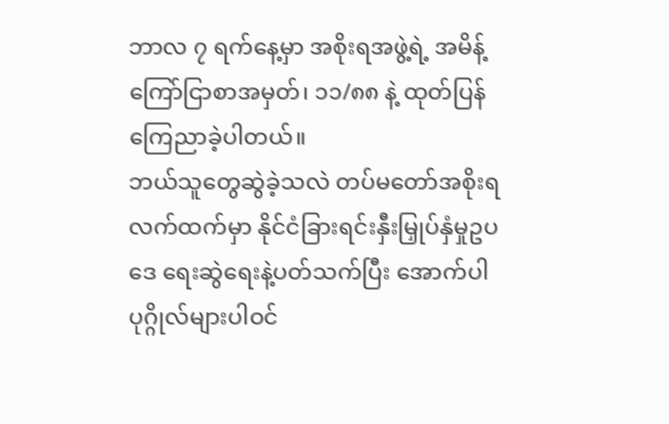ဘာလ ၇ ရက်နေ့မှာ အစိုးရအဖွဲ့ရဲ့ အမိန့်ကြော်ငြာစာအမှတ်၊ ၁၁/၈၈ နဲ့ ထုတ်ပြန်ကြေညာခဲ့ပါတယ်။
ဘယ်သူတွေဆွဲခဲ့သလဲ တပ်မတော်အစိုးရလက်ထက်မှာ နိုင်ငံခြားရင်းနှီးမြှုပ်နှံမှုဥပဒေ ရေးဆွဲရေးနဲ့ပတ်သက်ပြီး အောက်ပါ ပုဂ္ဂိုလ်များပါဝင်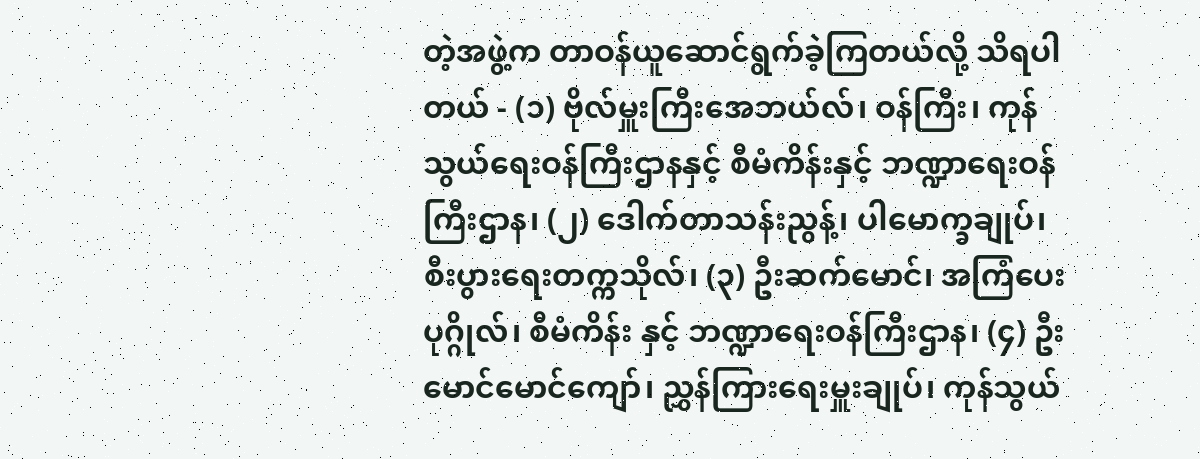တဲ့အဖွဲ့က တာဝန်ယူဆောင်ရွက်ခဲ့ကြတယ်လို့ သိရပါတယ် - (၁) ဗိုလ်မှူးကြီးအေဘယ်လ်၊ ဝန်ကြီး၊ ကုန်သွယ်ရေးဝန်ကြီးဌာနနှင့် စီမံကိန်းနှင့် ဘဏ္ဍာရေးဝန်ကြီးဌာန၊ (၂) ဒေါက်တာသန်းညွန့်၊ ပါမောက္ခချုပ်၊ စီးပွားရေးတက္ကသိုလ်၊ (၃) ဦးဆက်မောင်၊ အကြံပေးပုဂ္ဂိုလ်၊ စီမံကိန်း နှင့် ဘဏ္ဍာရေးဝန်ကြီးဌာန၊ (၄) ဦးမောင်မောင်ကျော်၊ ညွှန်ကြားရေးမှူးချုပ်၊ ကုန်သွယ်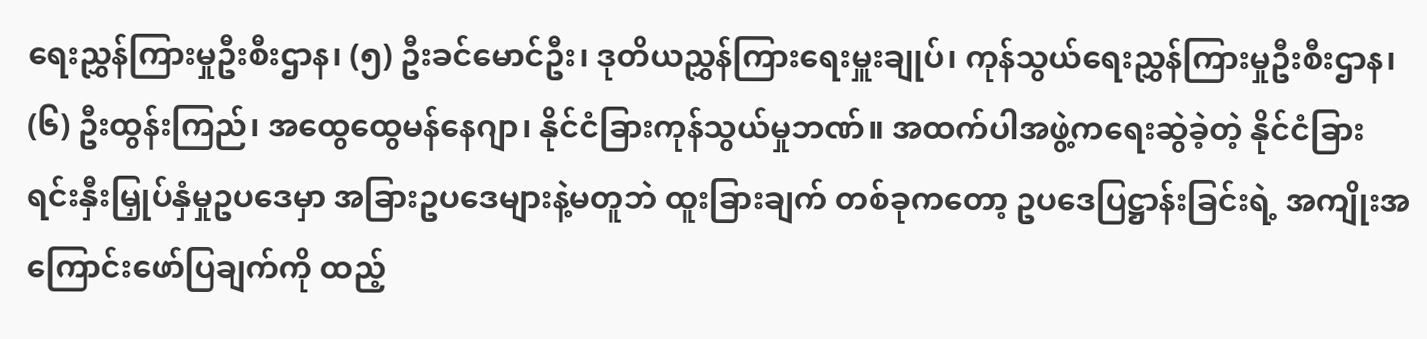ရေးညွှန်ကြားမှုဦးစီးဌာန၊ (၅) ဦးခင်မောင်ဦး၊ ဒုတိယညွှန်ကြားရေးမှူးချုပ်၊ ကုန်သွယ်ရေးညွှန်ကြားမှုဦးစီးဌာန၊ (၆) ဦးထွန်းကြည်၊ အထွေထွေမန်နေဂျာ၊ နိုင်ငံခြားကုန်သွယ်မှုဘဏ်။ အထက်ပါအဖွဲ့ကရေးဆွဲခဲ့တဲ့ နိုင်ငံခြားရင်းနှီးမြှုပ်နှံမှုဥပဒေမှာ အခြားဥပဒေများနဲ့မတူဘဲ ထူးခြားချက် တစ်ခုကတော့ ဥပဒေပြဋ္ဌာန်းခြင်းရဲ့ အကျိုးအကြောင်းဖော်ပြချက်ကို ထည့်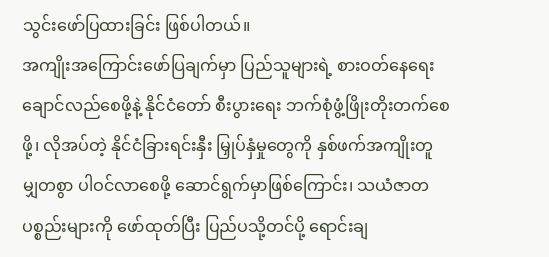သွင်းဖော်ပြထားခြင်း ဖြစ်ပါတယ်။
အကျိုးအကြောင်းဖော်ပြချက်မှာ ပြည်သူများရဲ့ စားဝတ်နေရေး ချောင်လည်စေဖို့နဲ့ နိုင်ငံတော် စီးပွားရေး ဘက်စုံဖွံ့ဖြိုးတိုးတက်စေဖို့၊ လိုအပ်တဲ့ နိုင်ငံခြားရင်းနှီး မြှုပ်နှံမှုတွေကို နှစ်ဖက်အကျိုးတူ မျှတစွာ ပါဝင်လာစေဖို့ ဆောင်ရွက်မှာဖြစ်ကြောင်း၊ သယံဇာတပစ္စည်းများကို ဖော်ထုတ်ပြီး ပြည်ပသို့တင်ပို့ ရောင်းချ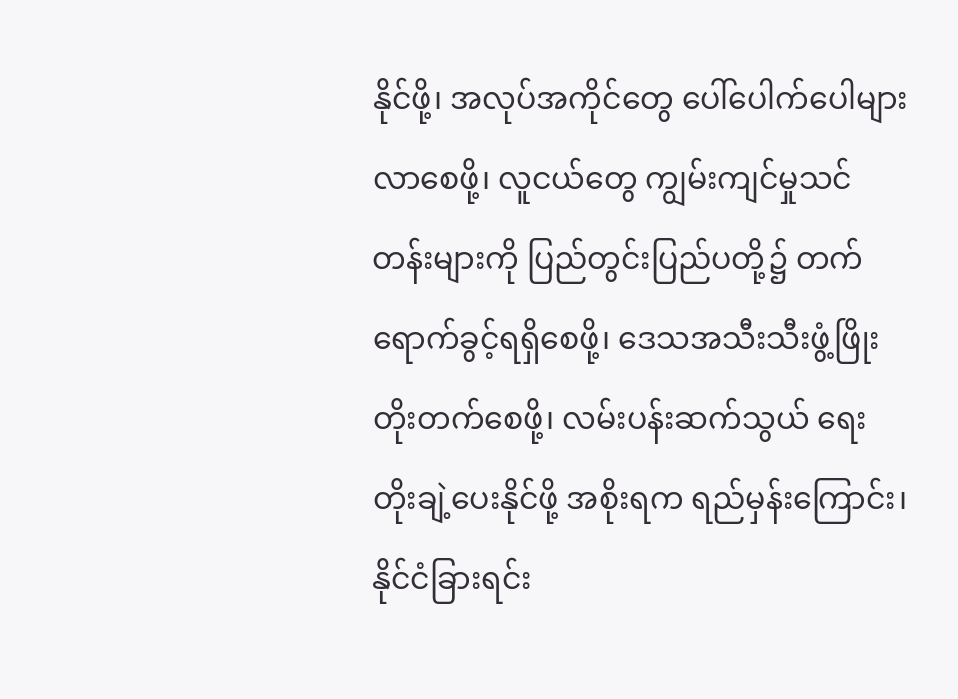နိုင်ဖို့၊ အလုပ်အကိုင်တွေ ပေါ်ပေါက်ပေါများလာစေဖို့၊ လူငယ်တွေ ကျွမ်းကျင်မှုသင်တန်းများကို ပြည်တွင်းပြည်ပတို့၌ တက်ရောက်ခွင့်ရရှိစေဖို့၊ ဒေသအသီးသီးဖွံ့ဖြိုး တိုးတက်စေဖို့၊ လမ်းပန်းဆက်သွယ် ရေးတိုးချဲ့ပေးနိုင်ဖို့ အစိုးရက ရည်မှန်းကြောင်း၊ နိုင်ငံခြားရင်း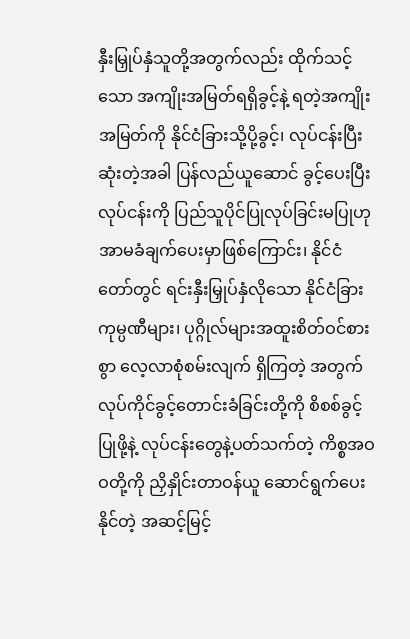နှီးမြှုပ်နှံသူတို့အတွက်လည်း ထိုက်သင့်သော အကျိုးအမြတ်ရရှိခွင့်နဲ့ ရတဲ့အကျိုးအမြတ်ကို နိုင်ငံခြားသို့ပို့ခွင့်၊ လုပ်ငန်းပြီးဆုံးတဲ့အခါ ပြန်လည်ယူဆောင် ခွင့်ပေးပြီး လုပ်ငန်းကို ပြည်သူပိုင်ပြုလုပ်ခြင်းမပြုဟု အာမခံချက်ပေးမှာဖြစ်ကြောင်း၊ နိုင်ငံတော်တွင် ရင်းနှီးမြှုပ်နှံလိုသော နိုင်ငံခြားကုမ္ပဏီများ၊ ပုဂ္ဂိုလ်များအထူးစိတ်ဝင်စားစွာ လေ့လာစုံစမ်းလျက် ရှိကြတဲ့ အတွက် လုပ်ကိုင်ခွင့်တောင်းခံခြင်းတို့ကို စိစစ်ခွင့်ပြုဖို့နဲ့ လုပ်ငန်းတွေနဲ့ပတ်သက်တဲ့ ကိစ္စအဝဝတို့ကို ညှိနှိုင်းတာဝန်ယူ ဆောင်ရွက်ပေးနိုင်တဲ့ အဆင့်မြင့်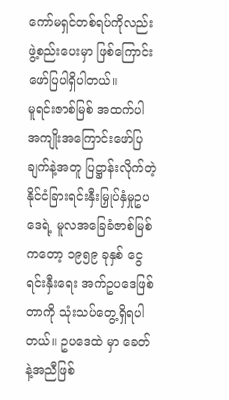ကော်မရှင်တစ်ရပ်ကိုလည်း ဖွဲ့စည်းပေးမှာ ဖြစ်ကြောင်း ဖော်ပြပါရှိပါတယ်။
မူရင်းဇာစ်မြစ် အထက်ပါ အကျိုးအကြောင်းဖော်ပြချက်နဲ့အတူ ပြဋ္ဌာန်းလိုက်တဲ့ နိုင်ငံခြားရင်းနှီးမြှုပ်နှံမှုဥပဒေရဲ့ မူလအခြေခံဇာစ်မြစ်ကတော့ ၁၉၅၉ ခုနှစ် ငွေရင်းနှီးရေး အက်ဥပဒေဖြစ်တာကို သုံးသပ်တွေ့ရှိရပါတယ်။ ဥပဒေထဲ မှာ ခေတ်နဲ့အညီဖြစ်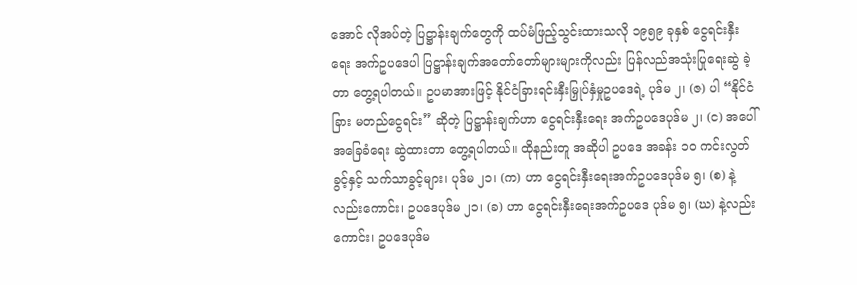အောင် လိုအပ်တဲ့ ပြဋ္ဌာန်းချက်တွေကို ထပ်မံဖြည့်သွင်းထားသလို ၁၉၅၉ ခုနှစ် ငွေရင်းနှီးရေး အက်ဥပဒေပါ ပြဋ္ဌာန်းချက်အတော်တော်များများကိုလည်း ပြန်လည်အသုံးပြုရေးဆွဲ ခဲ့တာ တွေ့ရပါတယ်။ ဥပမာအားဖြင့် နိုင်ငံခြားရင်းနှီးမြှုပ်နှံမှုဥပဒေရဲ့ ပုဒ်မ ၂၊ (ဇ) ပါ “နိုင်ငံခြား မတည်ငွေရင်း” ဆိုတဲ့ ပြဋ္ဌာန်းချက်ဟာ ငွေရင်းနှီးရေး အက်ဥပဒေပုဒ်မ ၂၊ (င) အပေါ် အခြေခံရေး ဆွဲထားတာ တွေ့ရပါတယ်။ ထိုနည်းတူ အဆိုပါ ဥပဒေ အခန်း ၁၀ ကင်းလွတ်ခွင့်နှင့် သက်သာခွင့်များ၊ ပုဒ်မ ၂၁၊ (က) ဟာ ငွေရင်းနှီးရေးအက်ဥပဒေပုဒ်မ ၅၊ (စ) နဲ့လည်းကောင်း၊ ဥပဒေပုဒ်မ ၂၁၊ (ခ) ဟာ ငွေရင်းနှီးရေးအက်ဥပဒေ ပုဒ်မ ၅၊ (ဃ) နဲ့လည်းကောင်း၊ ဥပဒေပုဒ်မ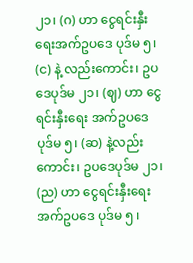၂၁၊ (ဂ) ဟာ ငွေရင်းနှီးရေးအက်ဥပဒေ ပုဒ်မ ၅၊ (င) နဲ့ လည်းကောင်း၊ ဥပဒေပုဒ်မ ၂၁၊ (ဈ) ဟာ ငွေရင်းနှီးရေး အက်ဥပဒေ ပုဒ်မ ၅၊ (ဆ) နဲ့လည်းကောင်း၊ ဥပဒေပုဒ်မ ၂၁၊ (ည) ဟာ ငွေရင်းနှီးရေးအက်ဥပဒေ ပုဒ်မ ၅ ၊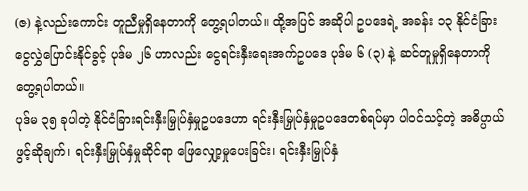(ဇ) နဲ့လည်းကောင်း တူညီမှုရှိနေတာကို တွေ့ရပါတယ်။ ထို့အပြင် အဆိုပါ ဥပဒေရဲ့ အခန်း ၁၃ နိုင်ငံခြားငွေလွှဲပြောင်းနိုင်ခွင့် ပုဒ်မ ၂၆ ဟာလည်း ငွေရင်းနှီးရေးအက်ဥပဒေ ပုဒ်မ ၆ (၃) နဲ့ ဆင်တူမှုရှိနေတာကို တွေ့ရပါတယ်။
ပုဒ်မ ၃၅ ခုပါတဲ့ နိုင်ငံခြားရင်းနှီးမြှုပ်နှံမှုဥပဒေဟာ ရင်းနှီးမြှုပ်နှံမှုဥပဒေတစ်ရပ်မှာ ပါဝင်သင့်တဲ့ အဓိပ္ပာယ် ဖွင့်ဆိုချက်၊ ရင်းနှီးမြှုပ်နှံမှုဆိုင်ရာ ဖြေလျှော့မှုပေးခြင်း၊ ရင်းနှီးမြှုပ်နှံ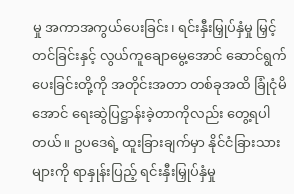မှု အကာအကွယ်ပေးခြင်း၊ ရင်းနှီးမြှုပ်နှံမှု မြှင့်တင်ခြင်းနှင့် လွယ်ကူချောမွေ့အောင် ဆောင်ရွက်ပေးခြင်းတို့ကို အတိုင်းအတာ တစ်ခုအထိ ခြုံငုံမိအောင် ရေးဆွဲပြဋ္ဌာန်းခဲ့တာကိုလည်း တွေ့ရပါတယ်။ ဥပဒေရဲ့ ထူးခြားချက်မှာ နိုင်ငံခြားသားများကို ရာနှုန်းပြည့် ရင်းနှီးမြှုပ်နှံမှု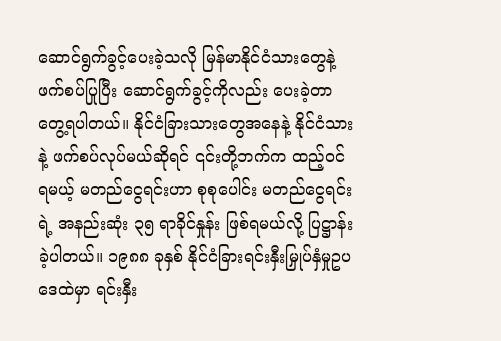ဆောင်ရွက်ခွင့်ပေးခဲ့သလို မြန်မာနိုင်ငံသားတွေနဲ့ ဖက်စပ်ပြုပြီး ဆောင်ရွက်ခွင့်ကိုလည်း ပေးခဲ့တာတွေ့ရပါတယ်။ နိုင်ငံခြားသားတွေအနေနဲ့ နိုင်ငံသားနဲ့ ဖက်စပ်လုပ်မယ်ဆိုရင် ၎င်းတို့ဘက်က ထည့်ဝင်ရမယ့် မတည်ငွေရင်းဟာ စုစုပေါင်း မတည်ငွေရင်းရဲ့ အနည်းဆုံး ၃၅ ရာခိုင်နှုန်း ဖြစ်ရမယ်လို့ ပြဋ္ဌာန်းခဲ့ပါတယ်။ ၁၉၈၈ ခုနှစ် နိုင်ငံခြားရင်းနှီးမြှုပ်နှံမှုဥပဒေထဲမှာ ရင်းနှီး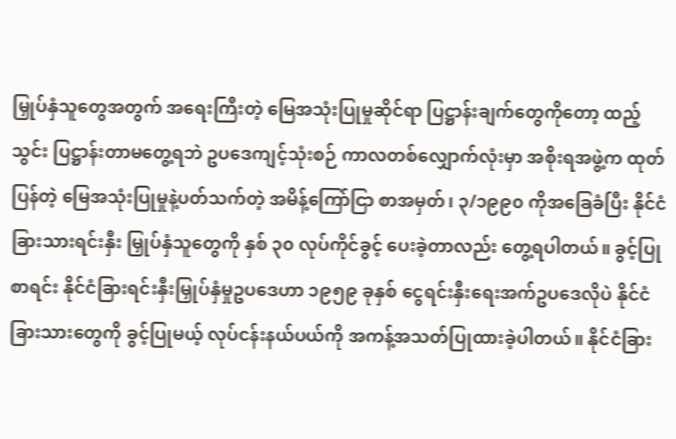မြှုပ်နှံသူတွေအတွက် အရေးကြီးတဲ့ မြေအသုံးပြုမှုဆိုင်ရာ ပြဋ္ဌာန်းချက်တွေကိုတော့ ထည့်သွင်း ပြဋ္ဌာန်းတာမတွေ့ရဘဲ ဥပဒေကျင့်သုံးစဉ် ကာလတစ်လျှောက်လုံးမှာ အစိုးရအဖွဲ့က ထုတ်ပြန်တဲ့ မြေအသုံးပြုမှုနဲ့ပတ်သက်တဲ့ အမိန့်ကြော်ငြာ စာအမှတ်၊ ၃/၁၉၉၀ ကိုအခြေခံပြီး နိုင်ငံခြားသားရင်းနှီး မြှုပ်နှံသူတွေကို နှစ် ၃၀ လုပ်ကိုင်ခွင့် ပေးခဲ့တာလည်း တွေ့ရပါတယ်။ ခွင့်ပြုစာရင်း နိုင်ငံခြားရင်းနှီးမြှုပ်နှံမှုဥပဒေဟာ ၁၉၅၉ ခုနှစ် ငွေရင်းနှီးရေးအက်ဥပဒေလိုပဲ နိုင်ငံခြားသားတွေကို ခွင့်ပြုမယ့် လုပ်ငန်းနယ်ပယ်ကို အကန့်အသတ်ပြုထားခဲ့ပါတယ်။ နိုင်ငံခြား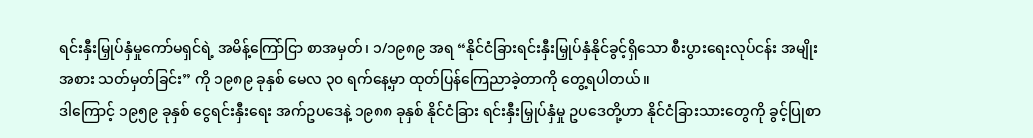ရင်းနှီးမြှုပ်နှံမှုကော်မရှင်ရဲ့ အမိန့်ကြော်ငြာ စာအမှတ်၊ ၁/၁၉၈၉ အရ “နိုင်ငံခြားရင်းနှီးမြှုပ်နှံနိုင်ခွင့်ရှိသော စီးပွားရေးလုပ်ငန်း အမျိုးအစား သတ်မှတ်ခြင်း” ကို ၁၉၈၉ ခုနှစ် မေလ ၃၀ ရက်နေ့မှာ ထုတ်ပြန်ကြေညာခဲ့တာကို တွေ့ရပါတယ်။
ဒါကြောင့် ၁၉၅၉ ခုနှစ် ငွေရင်းနှီးရေး အက်ဥပဒေနဲ့ ၁၉၈၈ ခုနှစ် နိုင်ငံခြား ရင်းနှီးမြှုပ်နှံမှု ဥပဒေတို့ဟာ နိုင်ငံခြားသားတွေကို ခွင့်ပြုစာ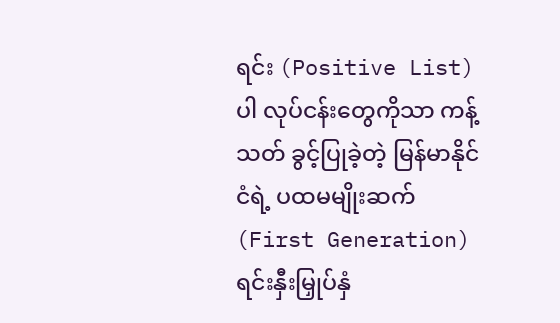ရင်း (Positive List) ပါ လုပ်ငန်းတွေကိုသာ ကန့်သတ် ခွင့်ပြုခဲ့တဲ့ မြန်မာနိုင်ငံရဲ့ ပထမမျိုးဆက် (First Generation) ရင်းနှီးမြှုပ်နှံ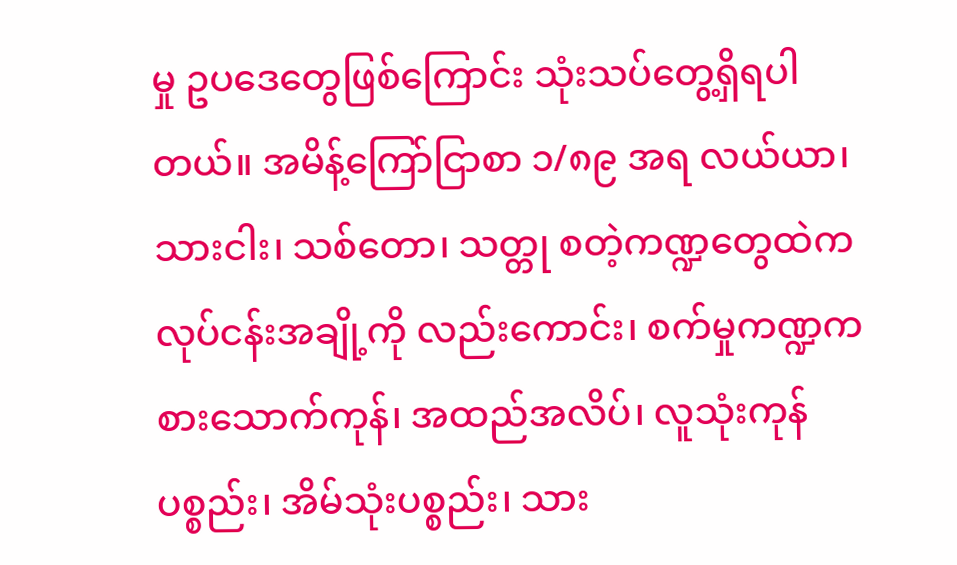မှု ဥပဒေတွေဖြစ်ကြောင်း သုံးသပ်တွေ့ရှိရပါတယ်။ အမိန့်ကြော်ငြာစာ ၁/၈၉ အရ လယ်ယာ၊ သားငါး၊ သစ်တော၊ သတ္တု စတဲ့ကဏ္ဍတွေထဲက လုပ်ငန်းအချို့ကို လည်းကောင်း၊ စက်မှုကဏ္ဍက စားသောက်ကုန်၊ အထည်အလိပ်၊ လူသုံးကုန်ပစ္စည်း၊ အိမ်သုံးပစ္စည်း၊ သား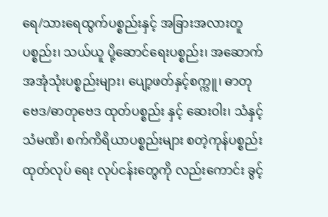ရေ/သားရေထွက်ပစ္စည်းနှင့် အခြားအလားတူပစ္စည်း၊ သယ်ယူ ပို့ဆောင်ရေးပစ္စည်း၊ အဆောက်အအုံသုံးပစ္စည်းများ၊ ပျော့ဖတ်နှင့်စက္ကူ၊ ဓာတုဗေဒ/ဓာတုဗေဒ ထုတ်ပစ္စည်း နှင့် ဆေးဝါး၊ သံနှင့် သံမဏိ၊ စက်ကိရိယာပစ္စည်းများ စတဲ့ကုန်ပစ္စည်းထုတ်လုပ် ရေး လုပ်ငန်းတွေကို လည်းကောင်း ခွင့်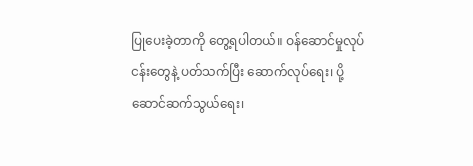ပြုပေးခဲ့တာကို တွေ့ရပါတယ်။ ဝန်ဆောင်မှုလုပ်ငန်းတွေနဲ့ ပတ်သက်ပြီး ဆောက်လုပ်ရေး၊ ပို့ဆောင်ဆက်သွယ်ရေး၊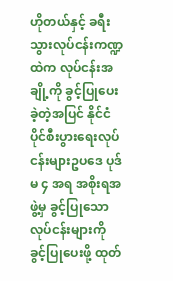ဟိုတယ်နှင့် ခရီးသွားလုပ်ငန်းကဏ္ဍထဲက လုပ်ငန်းအချို့ကို ခွင့်ပြုပေး ခဲ့တဲ့အပြင် နိုင်ငံပိုင်စီးပွားရေးလုပ်ငန်းများဥပဒေ ပုဒ်မ ၄ အရ အစိုးရအဖွဲ့မှ ခွင့်ပြုသော လုပ်ငန်းများကို ခွင့်ပြုပေးဖို့ ထုတ်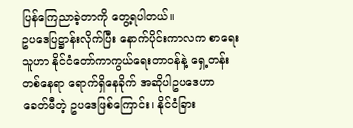ပြန်ကြေညာခဲ့တာကို တွေ့ရပါတယ်။
ဥပဒေပြဋ္ဌာန်းလိုက်ပြီး နောက်ပိုင်းကာလက စာရေး သူဟာ နိုင်ငံတော်ကာကွယ်ရေးတာဝန်နဲ့ ရှေ့တန်း တစ်နေရာ ရောက်ရှိနေခိုက် အဆိုပါဥပဒေဟာ ခေတ်မီတဲ့ ဥပဒေဖြစ်ကြောင်း၊ နိုင်ငံခြား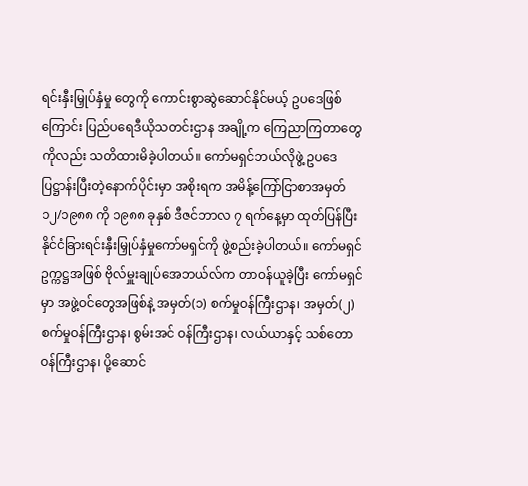ရင်းနှီးမြှုပ်နှံမှု တွေကို ကောင်းစွာဆွဲဆောင်နိုင်မယ့် ဥပဒေဖြစ်ကြောင်း ပြည်ပရေဒီယိုသတင်းဌာန အချို့က ကြေညာကြတာတွေကိုလည်း သတိထားမိခဲ့ပါတယ်။ ကော်မရှင်ဘယ်လိုဖွဲ့ ဥပဒေပြဋ္ဌာန်းပြီးတဲ့နောက်ပိုင်းမှာ အစိုးရက အမိန့်ကြော်ငြာစာအမှတ် ၁၂/၁၉၈၈ ကို ၁၉၈၈ ခုနှစ် ဒီဇင်ဘာလ ၇ ရက်နေ့မှာ ထုတ်ပြန်ပြီး နိုင်ငံခြားရင်းနှီးမြှုပ်နှံမှုကော်မရှင်ကို ဖွဲ့စည်းခဲ့ပါတယ်။ ကော်မရှင် ဥက္ကဋ္ဌအဖြစ် ဗိုလ်မှူးချုပ်အေဘယ်လ်က တာဝန်ယူခဲ့ပြီး ကော်မရှင်မှာ အဖွဲ့ဝင်တွေအဖြစ်နဲ့ အမှတ်(၁) စက်မှုဝန်ကြီးဌာန၊ အမှတ်(၂) စက်မှုဝန်ကြီးဌာန၊ စွမ်းအင် ဝန်ကြီးဌာန၊ လယ်ယာနှင့် သစ်တောဝန်ကြီးဌာန၊ ပို့ဆောင်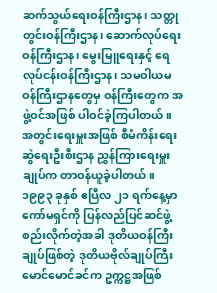ဆက်သွယ်ရေးဝန်ကြီးဌာန၊ သတ္တုတွင်းဝန်ကြီးဌာန၊ ဆောက်လုပ်ရေးဝန်ကြီးဌာန၊ မွေးမြူရေးနှင့် ရေလုပ်ငန်းဝန်ကြီးဌာန၊ သမဝါယမဝန်ကြီးဌာနတွေမှ ဝန်ကြီးတွေက အဖွဲ့ဝင်အဖြစ် ပါဝင်ခဲ့ကြပါတယ်။ အတွင်းရေးမှူးအဖြစ် စီမံကိန်းရေးဆွဲရေးဦးစီးဌာန ညွှန်ကြားရေးမှူးချုပ်က တာဝန်ယူခဲ့ပါတယ်။
၁၉၉၃ ခုနှစ် ဧပြီလ ၂၁ ရက်နေ့မှာ ကော်မရှင်ကို ပြန်လည်ပြင်ဆင်ဖွဲ့စည်းလိုက်တဲ့အခါ ဒုတိယဝန်ကြီး ချုပ်ဖြစ်တဲ့ ဒုတိယဗိုလ်ချုပ်ကြီး မောင်မောင်ခင်က ဥက္ကဋ္ဌအဖြစ်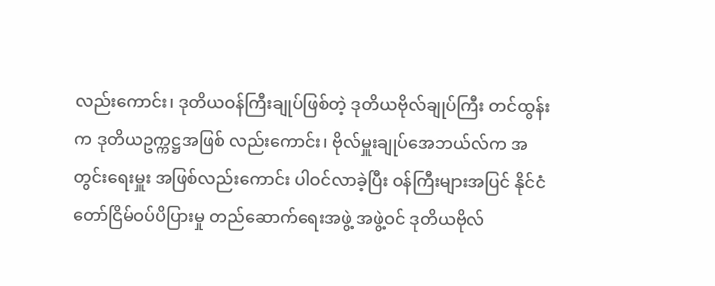လည်းကောင်း၊ ဒုတိယဝန်ကြီးချုပ်ဖြစ်တဲ့ ဒုတိယဗိုလ်ချုပ်ကြီး တင်ထွန်းက ဒုတိယဥက္ကဋ္ဌအဖြစ် လည်းကောင်း၊ ဗိုလ်မှူးချုပ်အေဘယ်လ်က အတွင်းရေးမှူး အဖြစ်လည်းကောင်း ပါဝင်လာခဲ့ပြီး ဝန်ကြီးများအပြင် နိုင်ငံတော်ငြိမ်ဝပ်ပိပြားမှု တည်ဆောက်ရေးအဖွဲ့ အဖွဲ့ဝင် ဒုတိယဗိုလ်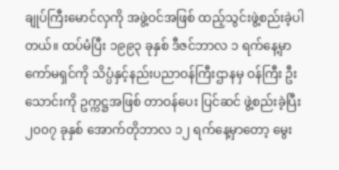ချုပ်ကြီးမောင်လှကို အဖွဲ့ဝင်အဖြစ် ထည့်သွင်းဖွဲ့စည်းခဲ့ပါ တယ်။ ထပ်မံပြီး ၁၉၉၃ ခုနှစ် ဒီဇင်ဘာလ ၁ ရက်နေ့မှာ ကော်မရှင်ကို သိပ္ပံနှင့်နည်းပညာဝန်ကြီးဌာနမှ ဝန်ကြီး ဦးသောင်းကို ဥက္ကဋ္ဌအဖြစ် တာဝန်ပေး ပြင်ဆင် ဖွဲ့စည်းခဲ့ပြီး ၂၀၀၇ ခုနှစ် အောက်တိုဘာလ ၁၂ ရက်နေ့မှာတော့ မွေး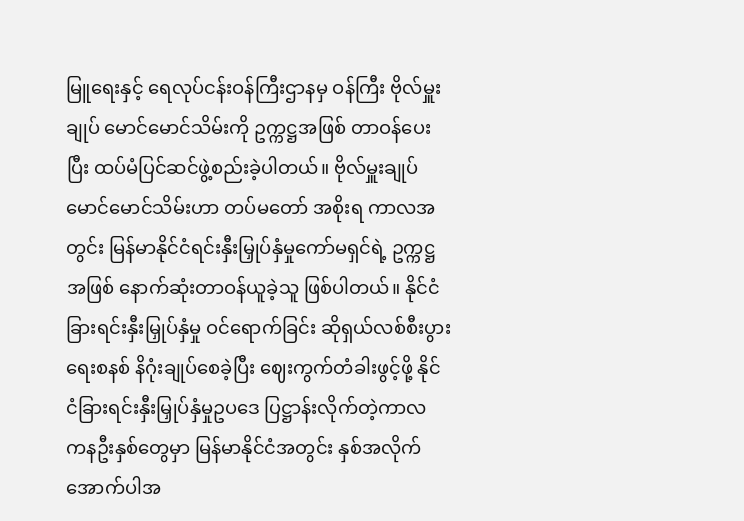မြူရေးနှင့် ရေလုပ်ငန်းဝန်ကြီးဌာနမှ ဝန်ကြီး ဗိုလ်မှူးချုပ် မောင်မောင်သိမ်းကို ဥက္ကဋ္ဌအဖြစ် တာဝန်ပေးပြီး ထပ်မံပြင်ဆင်ဖွဲ့စည်းခဲ့ပါတယ်။ ဗိုလ်မှူးချုပ် မောင်မောင်သိမ်းဟာ တပ်မတော် အစိုးရ ကာလအတွင်း မြန်မာနိုင်ငံရင်းနှီးမြှုပ်နှံမှုကော်မရှင်ရဲ့ ဥက္ကဋ္ဌအဖြစ် နောက်ဆုံးတာဝန်ယူခဲ့သူ ဖြစ်ပါတယ်။ နိုင်ငံခြားရင်းနှီးမြှုပ်နှံမှု ဝင်ရောက်ခြင်း ဆိုရှယ်လစ်စီးပွားရေးစနစ် နိဂုံးချုပ်စေခဲ့ပြီး ဈေးကွက်တံခါးဖွင့်ဖို့ နိုင်ငံခြားရင်းနှီးမြှုပ်နှံမှုဥပဒေ ပြဋ္ဌာန်းလိုက်တဲ့ကာလ ကနဦးနှစ်တွေမှာ မြန်မာနိုင်ငံအတွင်း နှစ်အလိုက် အောက်ပါအ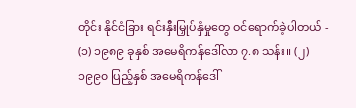တိုင်း နိုင်ငံခြား ရင်းနှီးမြှုပ်နှံမှုတွေ ဝင်ရောက်ခဲ့ပါတယ် - (၁) ၁၉၈၉ ခုနှစ် အမေရိကန်ဒေါ်လာ ၇.၈ သန်း။ (၂) ၁၉၉၀ ပြည့်နှစ် အမေရိကန်ဒေါ်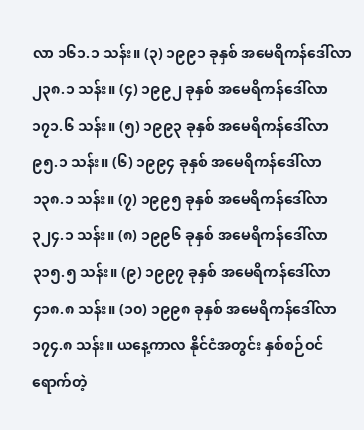လာ ၁၆၁.၁ သန်း။ (၃) ၁၉၉၁ ခုနှစ် အမေရိကန်ဒေါ်လာ ၂၃၈.၁ သန်း။ (၄) ၁၉၉၂ ခုနှစ် အမေရိကန်ဒေါ်လာ ၁၇၁.၆ သန်း။ (၅) ၁၉၉၃ ခုနှစ် အမေရိကန်ဒေါ်လာ ၉၅.၁ သန်း။ (၆) ၁၉၉၄ ခုနှစ် အမေရိကန်ဒေါ်လာ ၁၃၈.၁ သန်း။ (၇) ၁၉၉၅ ခုနှစ် အမေရိကန်ဒေါ်လာ ၃၂၄.၁ သန်း။ (၈) ၁၉၉၆ ခုနှစ် အမေရိကန်ဒေါ်လာ ၃၁၅.၅ သန်း။ (၉) ၁၉၉၇ ခုနှစ် အမေရိကန်ဒေါ်လာ ၄၁၈.၈ သန်း။ (၁၀) ၁၉၉၈ ခုနှစ် အမေရိကန်ဒေါ်လာ ၁၇၄.၈ သန်း။ ယနေ့ကာလ နိုင်ငံအတွင်း နှစ်စဉ်ဝင်ရောက်တဲ့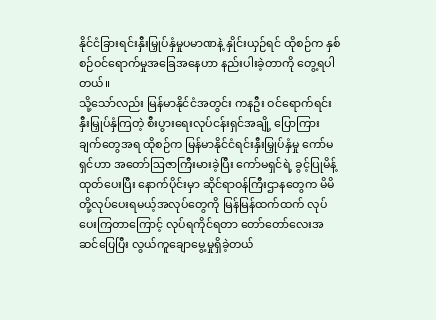နိုင်ငံခြားရင်းနှီးမြှုပ်နှံမှုပမာဏနဲ့ နှိုင်းယှဉ်ရင် ထိုစဉ်က နှစ်စဉ်ဝင်ရောက်မှုအခြေအနေဟာ နည်းပါးခဲ့တာကို တွေ့ရပါတယ်။
သို့သော်လည်း မြန်မာနိုင်ငံအတွင်း ကနဦး ဝင်ရောက်ရင်းနှီးမြှုပ်နှံကြတဲ့ စီးပွားရေးလုပ်ငန်းရှင်အချို့ ပြောကြားချက်တွေအရ ထိုစဉ်က မြန်မာနိုင်ငံရင်းနှီးမြှုပ်နှံမှု ကော်မရှင်ဟာ အတော်ဩဇာကြီးမားခဲ့ပြီး ကော်မရှင်ရဲ့ ခွင့်ပြုမိန့်ထုတ်ပေးပြီး နောက်ပိုင်းမှာ ဆိုင်ရာဝန်ကြီးဌာနတွေက မိမိတို့လုပ်ပေးရမယ့်အလုပ်တွေကို မြန်မြန်ထက်ထက် လုပ်ပေးကြတာကြောင့် လုပ်ရကိုင်ရတာ တော်တော်လေးအဆင်ပြေပြီး လွယ်ကူချောမွေ့မှုရှိခဲ့တယ်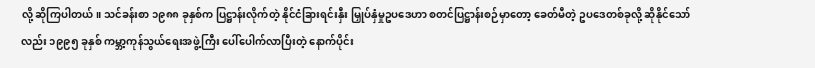လို့ ဆိုကြပါတယ်။ သင်ခန်းစာ ၁၉၈၈ ခုနှစ်က ပြဋ္ဌာန်းလိုက်တဲ့ နိုင်ငံခြားရင်းနှီး မြှုပ်နှံမှုဥပဒေဟာ စတင်ပြဋ္ဌာန်းစဉ်မှာတော့ ခေတ်မီတဲ့ ဥပဒေတစ်ခုလို့ ဆိုနိုင်သော်လည်း ၁၉၉၅ ခုနှစ် ကမ္ဘာ့ကုန်သွယ်ရေးအဖွဲ့ကြီး ပေါ်ပေါက်လာပြီးတဲ့ နောက်ပိုင်း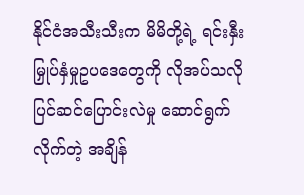နိုင်ငံအသီးသီးက မိမိတို့ရဲ့ ရင်းနှီးမြှုပ်နှံမှုဥပဒေတွေကို လိုအပ်သလို ပြင်ဆင်ပြောင်းလဲမှု ဆောင်ရွက်လိုက်တဲ့ အချိန်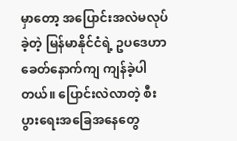မှာတော့ အပြောင်းအလဲမလုပ်ခဲ့တဲ့ မြန်မာနိုင်ငံရဲ့ ဥပဒေဟာ ခေတ်နောက်ကျ ကျန်ခဲ့ပါတယ်။ ပြောင်းလဲလာတဲ့ စီးပွားရေးအခြေအနေတွေ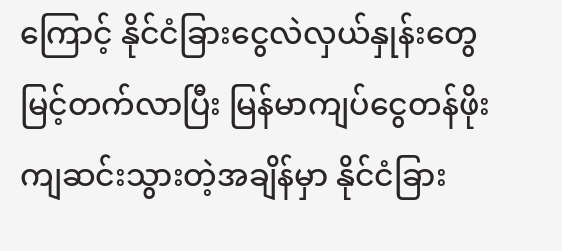ကြောင့် နိုင်ငံခြားငွေလဲလှယ်နှုန်းတွေ မြင့်တက်လာပြီး မြန်မာကျပ်ငွေတန်ဖိုး ကျဆင်းသွားတဲ့အချိန်မှာ နိုင်ငံခြား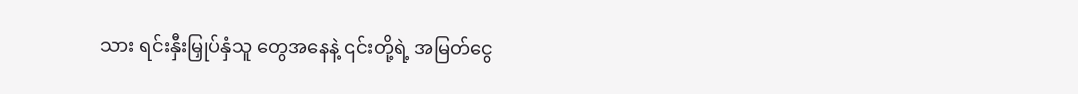သား ရင်းနှီးမြှုပ်နှံသူ တွေအနေနဲ့ ၎င်းတို့ရဲ့ အမြတ်ငွေ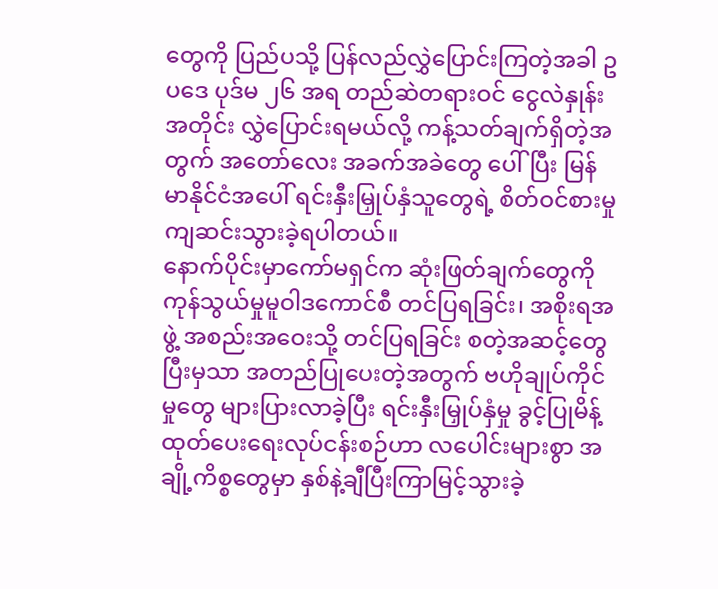တွေကို ပြည်ပသို့ ပြန်လည်လွှဲပြောင်းကြတဲ့အခါ ဥပဒေ ပုဒ်မ ၂၆ အရ တည်ဆဲတရားဝင် ငွေလဲနှုန်းအတိုင်း လွှဲပြောင်းရမယ်လို့ ကန့်သတ်ချက်ရှိတဲ့အတွက် အတော်လေး အခက်အခဲတွေ ပေါ်ပြီး မြန်မာနိုင်ငံအပေါ် ရင်းနှီးမြှုပ်နှံသူတွေရဲ့ စိတ်ဝင်စားမှုကျဆင်းသွားခဲ့ရပါတယ်။
နောက်ပိုင်းမှာကော်မရှင်က ဆုံးဖြတ်ချက်တွေကို ကုန်သွယ်မှုမူဝါဒကောင်စီ တင်ပြရခြင်း၊ အစိုးရအဖွဲ့ အစည်းအဝေးသို့ တင်ပြရခြင်း စတဲ့အဆင့်တွေပြီးမှသာ အတည်ပြုပေးတဲ့အတွက် ဗဟိုချုပ်ကိုင်မှုတွေ များပြားလာခဲ့ပြီး ရင်းနှီးမြှုပ်နှံမှု ခွင့်ပြုမိန့် ထုတ်ပေးရေးလုပ်ငန်းစဉ်ဟာ လပေါင်းများစွာ အချို့ကိစ္စတွေမှာ နှစ်နဲ့ချီပြီးကြာမြင့်သွားခဲ့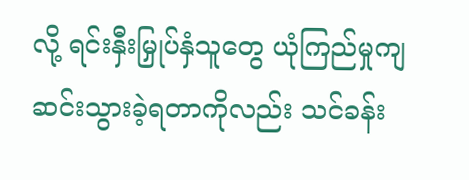လို့ ရင်းနှီးမြှုပ်နှံသူတွေ ယုံကြည်မှုကျဆင်းသွားခဲ့ရတာကိုလည်း သင်ခန်း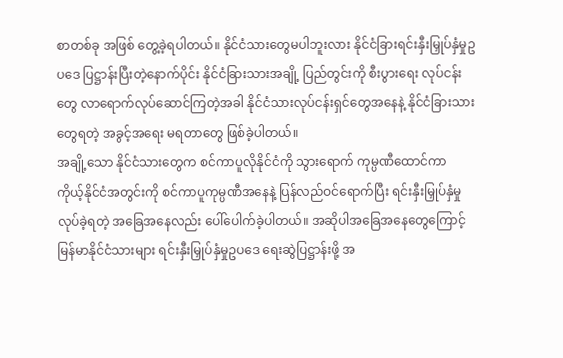စာတစ်ခု အဖြစ် တွေ့ခဲ့ရပါတယ်။ နိုင်ငံသားတွေမပါဘူးလား နိုင်ငံခြားရင်းနှီးမြှုပ်နှံမှုဥပဒေ ပြဋ္ဌာန်းပြီးတဲ့နောက်ပိုင်း နိုင်ငံခြားသားအချို့ ပြည်တွင်းကို စီးပွားရေး လုပ်ငန်းတွေ လာရောက်လုပ်ဆောင်ကြတဲ့အခါ နိုင်ငံသားလုပ်ငန်းရှင်တွေအနေနဲ့ နိုင်ငံခြားသားတွေရတဲ့ အခွင့်အရေး မရတာတွေ ဖြစ်ခဲ့ပါတယ်။
အချို့သော နိုင်ငံသားတွေက စင်ကာပူလိုနိုင်ငံကို သွားရောက် ကုမ္ပဏီထောင်ကာ ကိုယ့်နိုင်ငံအတွင်းကို စင်ကာပူကုမ္ပဏီအနေနဲ့ ပြန်လည်ဝင်ရောက်ပြီး ရင်းနှီးမြှုပ်နှံမှု လုပ်ခဲ့ရတဲ့ အခြေအနေလည်း ပေါ်ပေါက်ခဲ့ပါတယ်။ အဆိုပါအခြေအနေတွေကြောင့် မြန်မာနိုင်ငံသားများ ရင်းနှီးမြှုပ်နှံမှုဥပဒေ ရေးဆွဲပြဋ္ဌာန်းဖို့ အ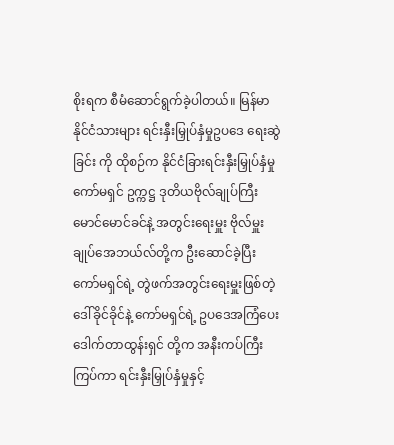စိုးရက စီမံဆောင်ရွက်ခဲ့ပါတယ်။ မြန်မာနိုင်ငံသားများ ရင်းနှီးမြှုပ်နှံမှုဥပဒေ ရေးဆွဲခြင်း ကို ထိုစဉ်က နိုင်ငံခြားရင်းနှီးမြှုပ်နှံမှုကော်မရှင် ဥက္ကဋ္ဌ ဒုတိယဗိုလ်ချုပ်ကြီး မောင်မောင်ခင်နဲ့ အတွင်းရေးမှူး ဗိုလ်မှူးချုပ်အေဘယ်လ်တို့က ဦးဆောင်ခဲ့ပြီး ကော်မရှင်ရဲ့ တွဲဖက်အတွင်းရေးမှူးဖြစ်တဲ့ ဒေါ်ခိုင်ခိုင်နဲ့ ကော်မရှင်ရဲ့ ဥပဒေအကြံပေး ဒေါက်တာထွန်းရှင် တို့က အနီးကပ်ကြီးကြပ်ကာ ရင်းနှီးမြှုပ်နှံမှုနှင့်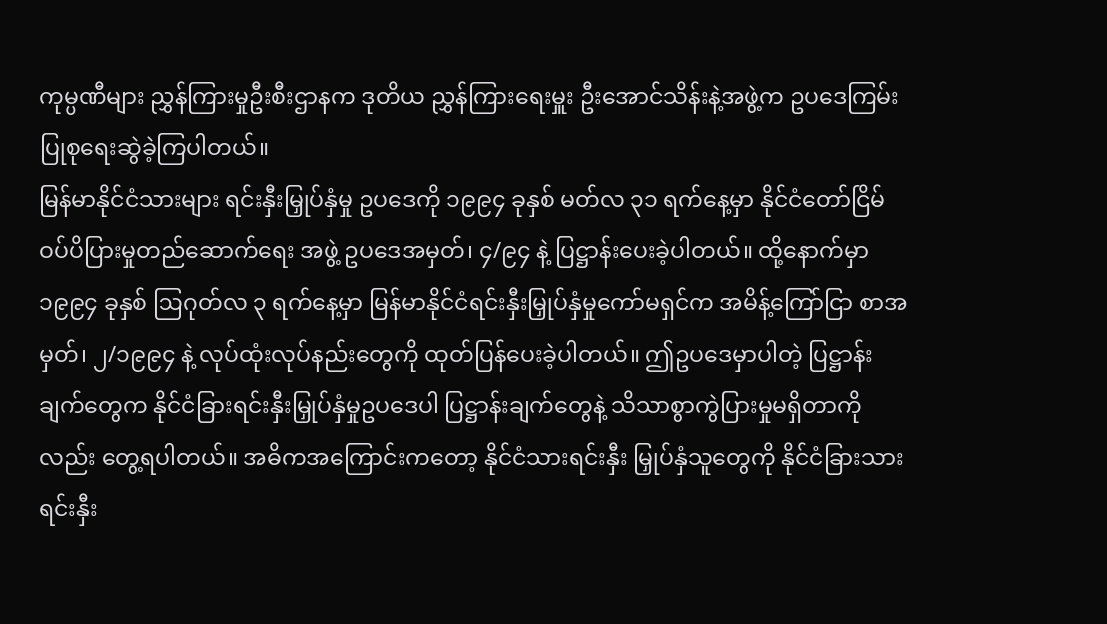ကုမ္ပဏီများ ညွှန်ကြားမှုဦးစီးဌာနက ဒုတိယ ညွှန်ကြားရေးမှူး ဦးအောင်သိန်းနဲ့အဖွဲ့က ဥပဒေကြမ်း ပြုစုရေးဆွဲခဲ့ကြပါတယ်။
မြန်မာနိုင်ငံသားများ ရင်းနှီးမြှုပ်နှံမှု ဥပဒေကို ၁၉၉၄ ခုနှစ် မတ်လ ၃၁ ရက်နေ့မှာ နိုင်ငံတော်ငြိမ်ဝပ်ပိပြားမှုတည်ဆောက်ရေး အဖွဲ့ ဥပဒေအမှတ်၊ ၄/၉၄ နဲ့ ပြဋ္ဌာန်းပေးခဲ့ပါတယ်။ ထို့နောက်မှာ ၁၉၉၄ ခုနှစ် ဩဂုတ်လ ၃ ရက်နေ့မှာ မြန်မာနိုင်ငံရင်းနှီးမြှုပ်နှံမှုကော်မရှင်က အမိန့်ကြော်ငြာ စာအမှတ်၊ ၂/၁၉၉၄ နဲ့ လုပ်ထုံးလုပ်နည်းတွေကို ထုတ်ပြန်ပေးခဲ့ပါတယ်။ ဤဥပဒေမှာပါတဲ့ ပြဋ္ဌာန်းချက်တွေက နိုင်ငံခြားရင်းနှီးမြှုပ်နှံမှုဥပဒေပါ ပြဋ္ဌာန်းချက်တွေနဲ့ သိသာစွာကွဲပြားမှုမရှိတာကိုလည်း တွေ့ရပါတယ်။ အဓိကအကြောင်းကတော့ နိုင်ငံသားရင်းနှီး မြှုပ်နှံသူတွေကို နိုင်ငံခြားသားရင်းနှီး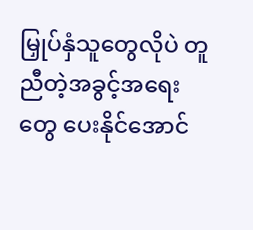မြှုပ်နှံသူတွေလိုပဲ တူညီတဲ့အခွင့်အရေးတွေ ပေးနိုင်အောင်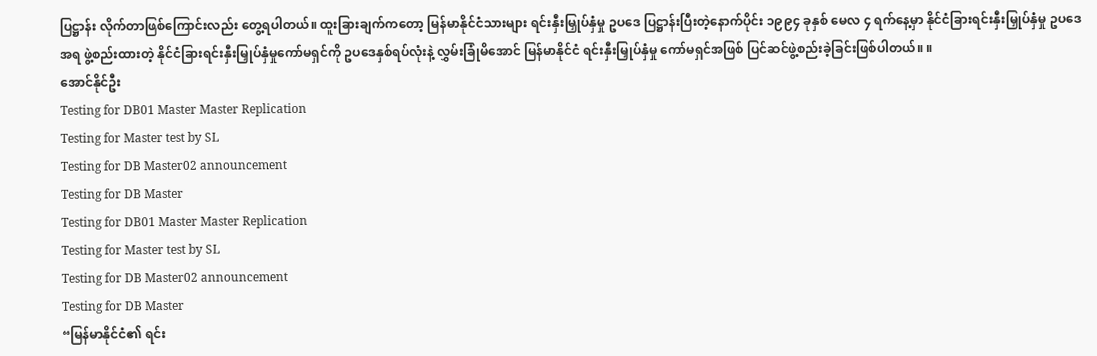ပြဋ္ဌာန်း လိုက်တာဖြစ်ကြောင်းလည်း တွေ့ရပါတယ်။ ထူးခြားချက်ကတော့ မြန်မာနိုင်ငံသားများ ရင်းနှီးမြှုပ်နှံမှု ဥပဒေ ပြဋ္ဌာန်းပြီးတဲ့နောက်ပိုင်း ၁၉၉၄ ခုနှစ် မေလ ၄ ရက်နေ့မှာ နိုင်ငံခြားရင်းနှီးမြှုပ်နှံမှု ဥပဒေအရ ဖွဲ့စည်းထားတဲ့ နိုင်ငံခြားရင်းနှီးမြှုပ်နှံမှုကော်မရှင်ကို ဥပဒေနှစ်ရပ်လုံးနဲ့ လွှမ်းခြုံမိအောင် မြန်မာနိုင်ငံ ရင်းနှီးမြှုပ်နှံမှု ကော်မရှင်အဖြစ် ပြင်ဆင်ဖွဲ့စည်းခဲ့ခြင်းဖြစ်ပါတယ်။ ။
အောင်နိုင်ဦး
Testing for DB01 Master Master Replication
Testing for Master test by SL
Testing for DB Master02 announcement
Testing for DB Master
Testing for DB01 Master Master Replication
Testing for Master test by SL
Testing for DB Master02 announcement
Testing for DB Master
“မြန်မာနိုင်ငံ၏ ရင်း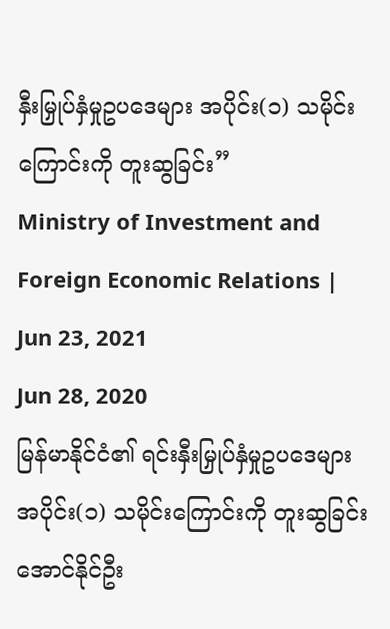နှီးမြှုပ်နှံမှုဥပဒေများ အပိုင်း(၁) သမိုင်းကြောင်းကို တူးဆွခြင်း”
Ministry of Investment and Foreign Economic Relations | Jun 23, 2021
Jun 28, 2020
မြန်မာနိုင်ငံ၏ ရင်းနှီးမြှုပ်နှံမှုဥပဒေများ အပိုင်း(၁) သမိုင်းကြောင်းကို တူးဆွခြင်း အောင်နိုင်ဦး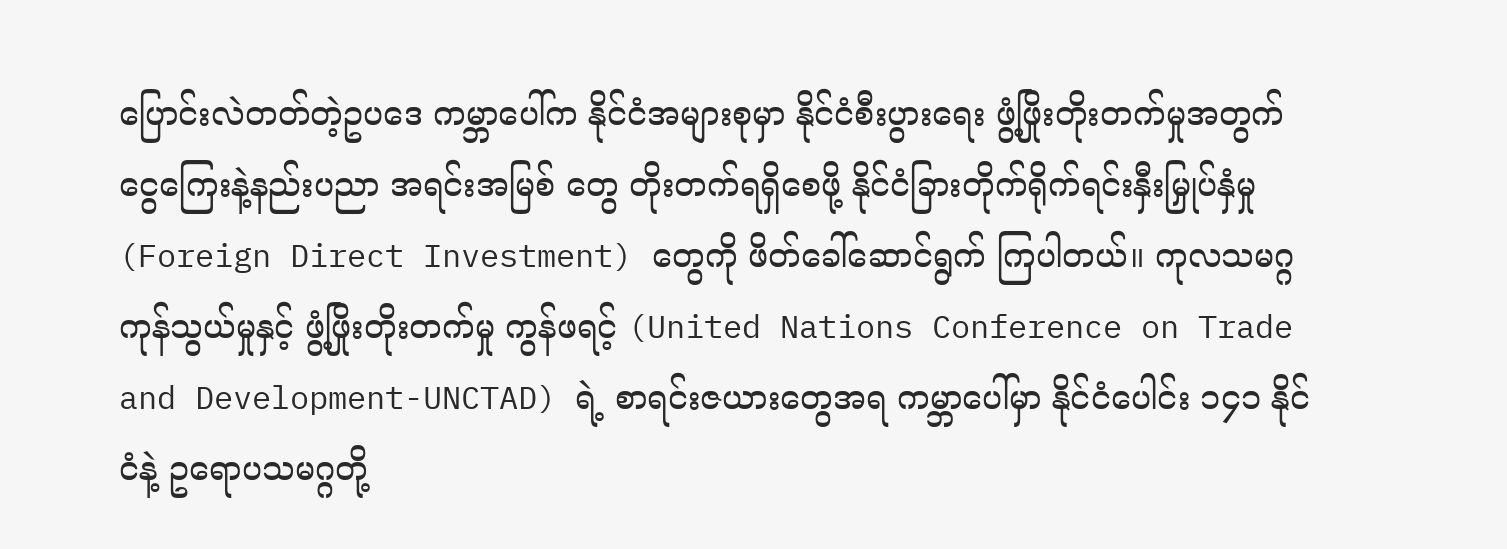ပြောင်းလဲတတ်တဲ့ဥပဒေ ကမ္ဘာပေါ်က နိုင်ငံအများစုမှာ နိုင်ငံစီးပွားရေး ဖွံ့ဖြိုးတိုးတက်မှုအတွက် ငွေကြေးနဲ့နည်းပညာ အရင်းအမြစ် တွေ တိုးတက်ရရှိစေဖို့ နိုင်ငံခြားတိုက်ရိုက်ရင်းနှီးမြှုပ်နှံမှု (Foreign Direct Investment) တွေကို ဖိတ်ခေါ်ဆောင်ရွက် ကြပါတယ်။ ကုလသမဂ္ဂကုန်သွယ်မှုနှင့် ဖွံ့ဖြိုးတိုးတက်မှု ကွန်ဖရင့် (United Nations Conference on Trade and Development-UNCTAD) ရဲ့ စာရင်းဇယားတွေအရ ကမ္ဘာပေါ်မှာ နိုင်ငံပေါင်း ၁၄၁ နိုင်ငံနဲ့ ဥရောပသမဂ္ဂတို့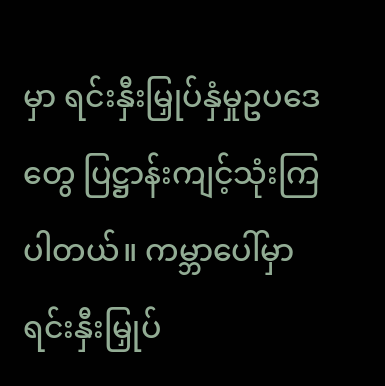မှာ ရင်းနှီးမြှုပ်နှံမှုဥပဒေတွေ ပြဋ္ဌာန်းကျင့်သုံးကြပါတယ်။ ကမ္ဘာပေါ်မှာ ရင်းနှီးမြှုပ်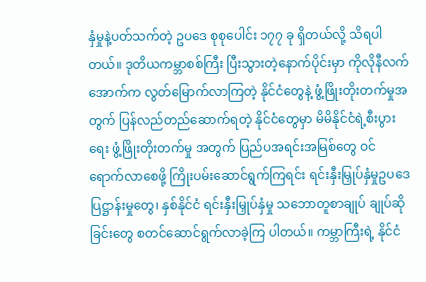နှံမှုနဲ့ပတ်သက်တဲ့ ဥပဒေ စုစုပေါင်း ၁၇၇ ခု ရှိတယ်လို့ သိရပါတယ်။ ဒုတိယကမ္ဘာစစ်ကြီး ပြီးသွားတဲ့နောက်ပိုင်းမှာ ကိုလိုနီလက်အောက်က လွတ်မြောက်လာကြတဲ့ နိုင်ငံတွေနဲ့ ဖွံ့ဖြိုးတိုးတက်မှုအတွက် ပြန်လည်တည်ဆောက်ရတဲ့ နိုင်ငံတွေမှာ မိမိနိုင်ငံရဲ့စီးပွားရေး ဖွံ့ဖြိုးတိုးတက်မှု အတွက် ပြည်ပအရင်းအမြစ်တွေ ဝင်ရောက်လာစေဖို့ ကြိုးပမ်းဆောင်ရွက်ကြရင်း ရင်းနှီးမြှုပ်နှံမှုဥပဒေ ပြဋ္ဌာန်းမှုတွေ၊ နှစ်နိုင်ငံ ရင်းနှီးမြှုပ်နှံမှု သဘောတူစာချုပ် ချုပ်ဆိုခြင်းတွေ စတင်ဆောင်ရွက်လာခဲ့ကြ ပါတယ်။ ကမ္ဘာကြီးရဲ့ နိုင်ငံ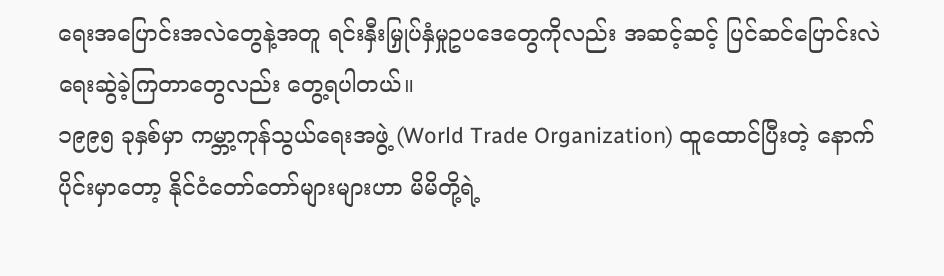ရေးအပြောင်းအလဲတွေနဲ့အတူ ရင်းနှီးမြှုပ်နှံမှုဥပဒေတွေကိုလည်း အဆင့်ဆင့် ပြင်ဆင်ပြောင်းလဲရေးဆွဲခဲ့ကြတာတွေလည်း တွေ့ရပါတယ်။
၁၉၉၅ ခုနှစ်မှာ ကမ္ဘာ့ကုန်သွယ်ရေးအဖွဲ့ (World Trade Organization) ထူထောင်ပြီးတဲ့ နောက်ပိုင်းမှာတော့ နိုင်ငံတော်တော်များများဟာ မိမိတို့ရဲ့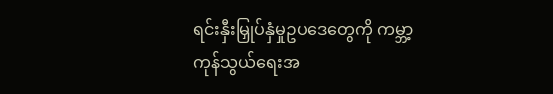ရင်းနှီးမြှုပ်နှံမှုဥပဒေတွေကို ကမ္ဘာ့ကုန်သွယ်ရေးအ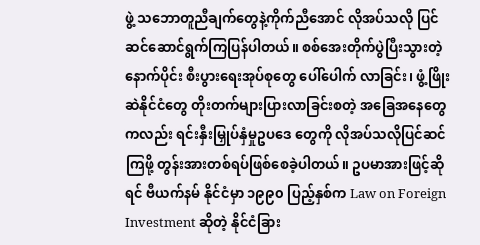ဖွဲ့ သဘောတူညီချက်တွေနဲ့ကိုက်ညီအောင် လိုအပ်သလို ပြင်ဆင်ဆောင်ရွက်ကြပြန်ပါတယ်။ စစ်အေးတိုက်ပွဲပြီးသွားတဲ့နောက်ပိုင်း စီးပွားရေးအုပ်စုတွေ ပေါ်ပေါက် လာခြင်း၊ ဖွံ့ဖြိုးဆဲနိုင်ငံတွေ တိုးတက်များပြားလာခြင်းစတဲ့ အခြေအနေတွေကလည်း ရင်းနှီးမြှုပ်နှံမှုဥပဒေ တွေကို လိုအပ်သလိုပြင်ဆင်ကြဖို့ တွန်းအားတစ်ရပ်ဖြစ်စေခဲ့ပါတယ်။ ဥပမာအားဖြင့်ဆိုရင် ဗီယက်နမ် နိုင်ငံမှာ ၁၉၉၀ ပြည့်နှစ်က Law on Foreign Investment ဆိုတဲ့ နိုင်ငံခြား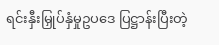ရင်းနှီးမြှုပ်နှံမှုဥပဒေ ပြဋ္ဌာန်းပြီးတဲ့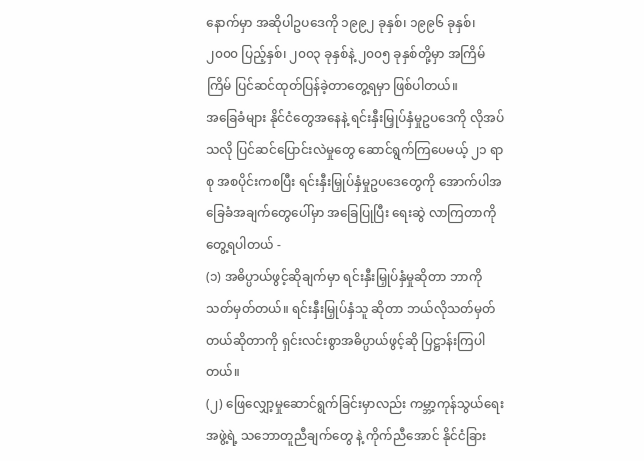နောက်မှာ အဆိုပါဥပဒေကို ၁၉၉၂ ခုနှစ်၊ ၁၉၉၆ ခုနှစ်၊ ၂၀၀၀ ပြည့်နှစ်၊ ၂၀၀၃ ခုနှစ်နဲ့ ၂၀၀၅ ခုနှစ်တို့မှာ အကြိမ်ကြိမ် ပြင်ဆင်ထုတ်ပြန်ခဲ့တာတွေ့ရမှာ ဖြစ်ပါတယ်။
အခြေခံများ နိုင်ငံတွေအနေနဲ့ ရင်းနှီးမြှုပ်နှံမှုဥပဒေကို လိုအပ်သလို ပြင်ဆင်ပြောင်းလဲမှုတွေ ဆောင်ရွက်ကြပေမယ့် ၂၁ ရာစု အစပိုင်းကစပြီး ရင်းနှီးမြှုပ်နှံမှုဥပဒေတွေကို အောက်ပါအခြေခံအချက်တွေပေါ်မှာ အခြေပြုပြီး ရေးဆွဲ လာကြတာကို တွေ့ရပါတယ် -
(၁) အဓိပ္ပာယ်ဖွင့်ဆိုချက်မှာ ရင်းနှီးမြှုပ်နှံမှုဆိုတာ ဘာကိုသတ်မှတ်တယ်။ ရင်းနှီးမြှုပ်နှံသူ ဆိုတာ ဘယ်လိုသတ်မှတ်တယ်ဆိုတာကို ရှင်းလင်းစွာအဓိပ္ပာယ်ဖွင့်ဆို ပြဋ္ဌာန်းကြပါတယ်။
(၂) ဖြေလျှော့မှုဆောင်ရွက်ခြင်းမှာလည်း ကမ္ဘာ့ကုန်သွယ်ရေးအဖွဲ့ရဲ့ သဘောတူညီချက်တွေ နဲ့ ကိုက်ညီအောင် နိုင်ငံခြား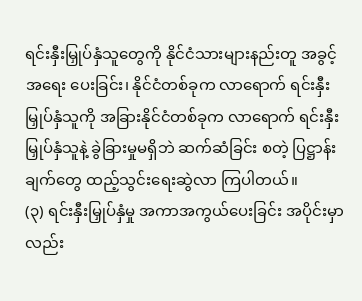ရင်းနှီးမြှုပ်နှံသူတွေကို နိုင်ငံသားများနည်းတူ အခွင့်အရေး ပေးခြင်း၊ နိုင်ငံတစ်ခုက လာရောက် ရင်းနှီး မြှုပ်နှံသူကို အခြားနိုင်ငံတစ်ခုက လာရောက် ရင်းနှီးမြှုပ်နှံသူနဲ့ ခွဲခြားမှုမရှိဘဲ ဆက်ဆံခြင်း စတဲ့ ပြဋ္ဌာန်းချက်တွေ ထည့်သွင်းရေးဆွဲလာ ကြပါတယ်။
(၃) ရင်းနှီးမြှုပ်နှံမှု အကာအကွယ်ပေးခြင်း အပိုင်းမှာလည်း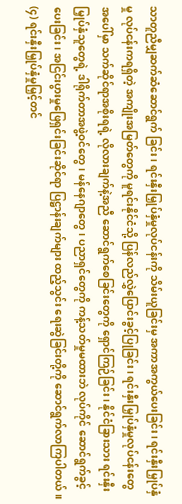သာတူညီမျှဆက်ဆံဆောင်ရွက် ခြင်း၊ ရင်းနှီးမြှုပ်နှံမှုလုပ်ငန်းကို သိမ်းယူခြင်းမှ အကာအကွယ်ပေးခြင်း၊ ရင်းနှီးမြှုပ်နှံမှု လုပ်ငန်းကရရှိတဲ့ အကျိုးအမြတ်တွေကို မူရင်းနိုင်ငံသို့ ပြန်လည်လွှဲပြောင်းခွင့်ပြုခြင်း၊ ရင်းနှီးမြှုပ်နှံမှုလုပ်ငန်းတွေအပေါ်မှာ သက်ဆိုင်ရာအစိုးရရဲ့ လိုလားချက်နဲ့အညီ ဆောင်ရွက်စေခြင်းတွေကို ရှောင်ကြဉ်ခြင်း၊ နိုင်ငံခြားသား ရင်းနှီးမြှုပ်နှံသူတွေရဲ့ ဒါရိုက်တာအဖွဲ့ဝင်တွေ၊ မန်နေဂျာတွေ၊ ပညာရှင်တွေကို ကန့်သတ်မှုမထားဘဲ လုပ်ကိုင် ဆောင်ရွက်ခွင့်ပေးခြင်း၊ အငြင်းပွားမှုဖြေရှင်းခြင်းဆိုင်ရာ ပြဋ္ဌာန်းချက်များ ထည့်သွင်း ရေးဆွဲခြင်းတို့ကို ဆောင်ရွက်လာကြပါတယ်။
(၄) ရင်းနှီးမြှုပ်နှံမှုမြှင့်တင်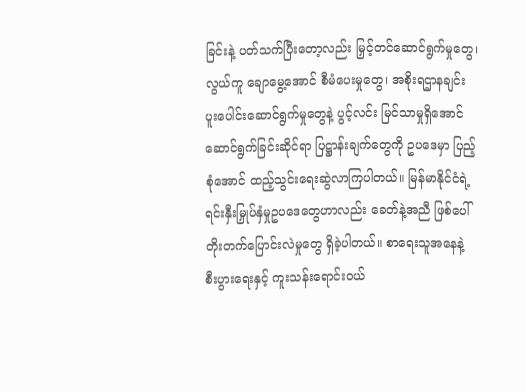ခြင်းနဲ့ ပတ်သက်ပြီးတော့လည်း မြှင့်တင်ဆောင်ရွက်မှုတွေ၊ လွယ်ကူ ချောမွေ့အောင် စီမံပေးမှုတွေ၊ အစိုးရဌာနချင်း ပူးပေါင်းဆောင်ရွက်မှုတွေနဲ့ ပွင့်လင်း မြင်သာမှုရှိအောင် ဆောင်ရွက်ခြင်းဆိုင်ရာ ပြဋ္ဌာန်းချက်တွေကို ဥပဒေမှာ ပြည့်စုံအောင် ထည့်သွင်းရေးဆွဲလာကြပါတယ်။ မြန်မာနိုင်ငံရဲ့ ရင်းနှီးမြှုပ်နှံမှုဥပဒေတွေဟာလည်း ခေတ်နဲ့အညီ ဖြစ်ပေါ်တိုးတက်ပြောင်းလဲမှုတွေ ရှိခဲ့ပါတယ်။ စာရေးသူအနေနဲ့ စီးပွားရေးနှင့် ကူးသန်းရောင်းဝယ်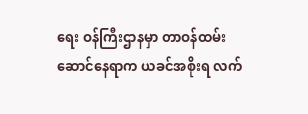ရေး ဝန်ကြီးဌာနမှာ တာဝန်ထမ်းဆောင်နေရာက ယခင်အစိုးရ လက်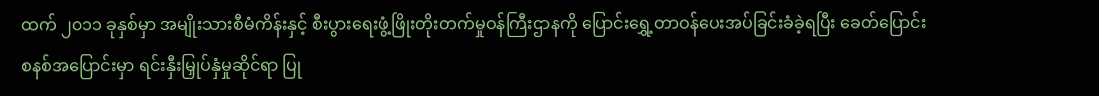ထက် ၂၀၁၁ ခုနှစ်မှာ အမျိုးသားစီမံကိန်းနှင့် စီးပွားရေးဖွံ့ဖြိုးတိုးတက်မှုဝန်ကြီးဌာနကို ပြောင်းရွှေ့တာဝန်ပေးအပ်ခြင်းခံခဲ့ရပြီး ခေတ်ပြောင်းစနစ်အပြောင်းမှာ ရင်းနှီးမြှုပ်နှံမှုဆိုင်ရာ ပြု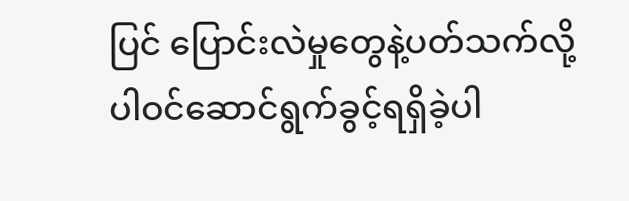ပြင် ပြောင်းလဲမှုတွေနဲ့ပတ်သက်လို့ ပါဝင်ဆောင်ရွက်ခွင့်ရရှိခဲ့ပါ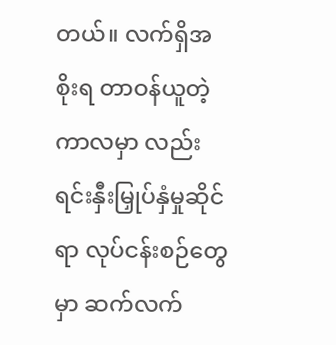တယ်။ လက်ရှိအစိုးရ တာဝန်ယူတဲ့ကာလမှာ လည်း ရင်းနှီးမြှုပ်နှံမှုဆိုင်ရာ လုပ်ငန်းစဉ်တွေမှာ ဆက်လက်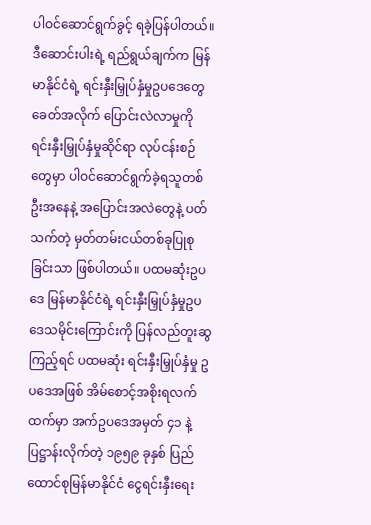ပါဝင်ဆောင်ရွက်ခွင့် ရခဲ့ပြန်ပါတယ်။ ဒီဆောင်းပါးရဲ့ ရည်ရွယ်ချက်က မြန်မာနိုင်ငံရဲ့ ရင်းနှီးမြှုပ်နှံမှုဥပဒေတွေ ခေတ်အလိုက် ပြောင်းလဲလာမှုကို ရင်းနှီးမြှုပ်နှံမှုဆိုင်ရာ လုပ်ငန်းစဉ်တွေမှာ ပါဝင်ဆောင်ရွက်ခဲ့ရသူတစ်ဦးအနေနဲ့ အပြောင်းအလဲတွေနဲ့ ပတ်သက်တဲ့ မှတ်တမ်းငယ်တစ်ခုပြုစုခြင်းသာ ဖြစ်ပါတယ်။ ပထမဆုံးဥပဒေ မြန်မာနိုင်ငံရဲ့ ရင်းနှီးမြှုပ်နှံမှုဥပဒေသမိုင်းကြောင်းကို ပြန်လည်တူးဆွကြည့်ရင် ပထမဆုံး ရင်းနှီးမြှုပ်နှံမှု ဥပဒေအဖြစ် အိမ်စောင့်အစိုးရလက်ထက်မှာ အက်ဥပဒေအမှတ် ၄၁ နဲ့ ပြဋ္ဌာန်းလိုက်တဲ့ ၁၉၅၉ ခုနှစ် ပြည်ထောင်စုမြန်မာနိုင်ငံ ငွေရင်းနှီးရေး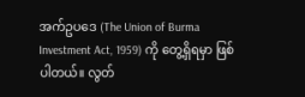အက်ဥပဒေ (The Union of Burma Investment Act, 1959) ကို တွေ့ရှိရမှာ ဖြစ်ပါတယ်။ လွတ်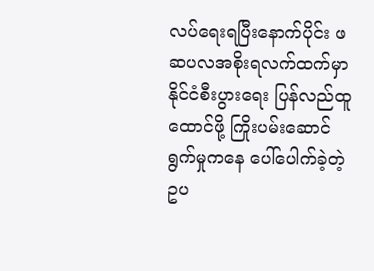လပ်ရေးရပြီးနောက်ပိုင်း ဖဆပလအစိုးရလက်ထက်မှာ နိုင်ငံစီးပွားရေး ပြန်လည်ထူထောင်ဖို့ ကြိုးပမ်းဆောင်ရွက်မှုကနေ ပေါ်ပေါက်ခဲ့တဲ့ ဥပ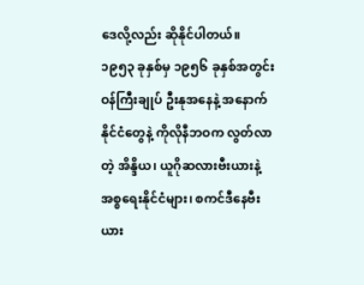ဒေလို့လည်း ဆိုနိုင်ပါတယ်။
၁၉၅၃ ခုနှစ်မှ ၁၉၅၆ ခုနှစ်အတွင်း ဝန်ကြီးချုပ် ဦးနုအနေနဲ့ အနောက်နိုင်ငံတွေနဲ့ ကိုလိုနီဘဝက လွတ်လာတဲ့ အိန္ဒိယ၊ ယူဂိုဆလားဗီးယားနဲ့ အစ္စရေးနိုင်ငံများ၊ စကင်ဒီနေဗီးယား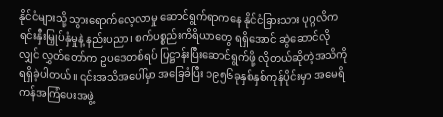နိုင်ငံများသို့ သွားရောက်လေ့လာမှု ဆောင်ရွက်ရာကနေ နိုင်ငံခြားသား ပုဂ္ဂလိကရင်းနှီးမြှုပ်နှံမှုနဲ့ နည်းပညာ၊ စက်ပစ္စည်းကိရိယာတွေ ရရှိအောင် ဆွဲဆောင်လိုလျှင် လွှတ်တော်က ဥပဒေတစ်ရပ် ပြဋ္ဌာန်းပြီးဆောင်ရွက်ဖို့ လိုတယ်ဆိုတဲ့အသိကို ရရှိခဲ့ပါတယ်။ ၎င်းအသိအပေါ်မှာ အခြေခံပြီး ၁၉၅၆ခုနှစ်နှစ်ကုန်ပိုင်းမှာ အမေရိကန်အကြံပေးအဖွဲ့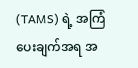(TAMS) ရဲ့ အကြံပေးချက်အရ အ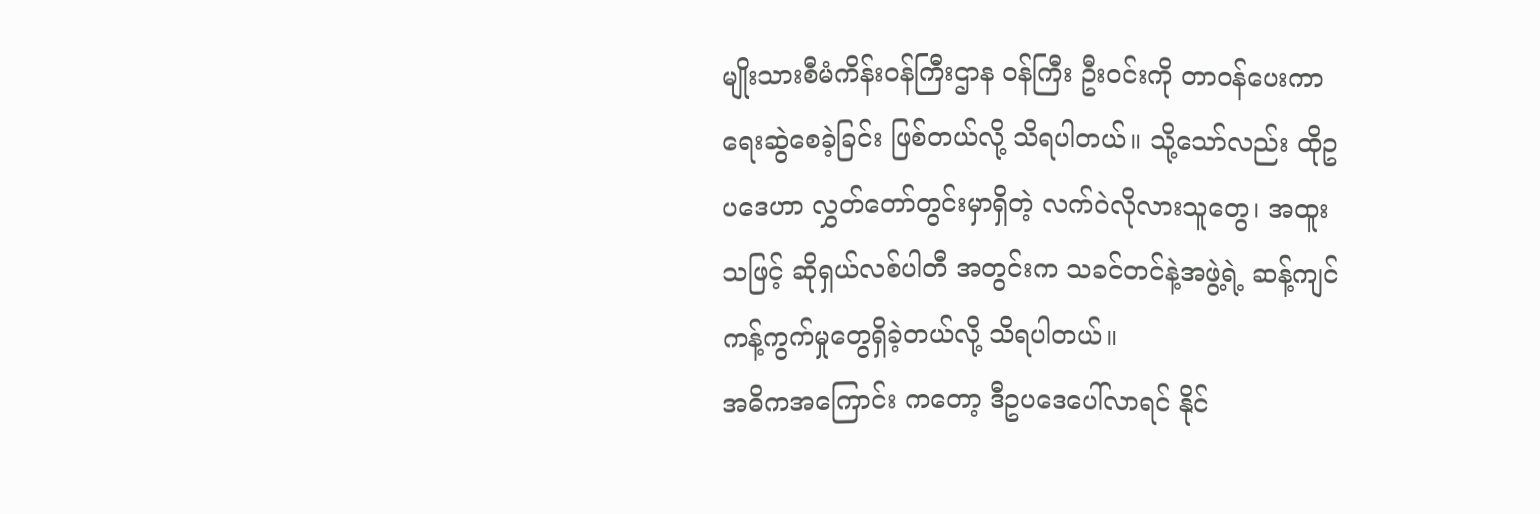မျိုးသားစီမံကိန်းဝန်ကြီးဌာန ဝန်ကြီး ဦးဝင်းကို တာဝန်ပေးကာ ရေးဆွဲစေခဲ့ခြင်း ဖြစ်တယ်လို့ သိရပါတယ်။ သို့သော်လည်း ထိုဥပဒေဟာ လွှတ်တော်တွင်းမှာရှိတဲ့ လက်ဝဲလိုလားသူတွေ၊ အထူးသဖြင့် ဆိုရှယ်လစ်ပါတီ အတွင်းက သခင်တင်နဲ့အဖွဲ့ရဲ့ ဆန့်ကျင်ကန့်ကွက်မှုတွေရှိခဲ့တယ်လို့ သိရပါတယ်။
အဓိကအကြောင်း ကတော့ ဒီဥပဒေပေါ်လာရင် နိုင်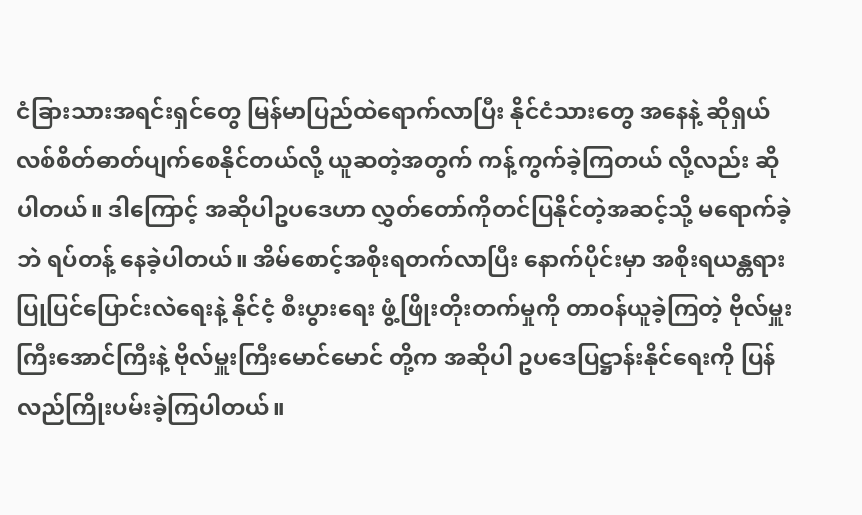ငံခြားသားအရင်းရှင်တွေ မြန်မာပြည်ထဲရောက်လာပြီး နိုင်ငံသားတွေ အနေနဲ့ ဆိုရှယ်လစ်စိတ်ဓာတ်ပျက်စေနိုင်တယ်လို့ ယူဆတဲ့အတွက် ကန့်ကွက်ခဲ့ကြတယ် လို့လည်း ဆိုပါတယ်။ ဒါကြောင့် အဆိုပါဥပဒေဟာ လွှတ်တော်ကိုတင်ပြနိုင်တဲ့အဆင့်သို့ မရောက်ခဲ့ဘဲ ရပ်တန့် နေခဲ့ပါတယ်။ အိမ်စောင့်အစိုးရတက်လာပြီး နောက်ပိုင်းမှာ အစိုးရယန္တရား ပြုပြင်ပြောင်းလဲရေးနဲ့ နိုင်ငံ့ စီးပွားရေး ဖွံ့ဖြိုးတိုးတက်မှုကို တာဝန်ယူခဲ့ကြတဲ့ ဗိုလ်မှူးကြီးအောင်ကြီးနဲ့ ဗိုလ်မှူးကြီးမောင်မောင် တို့က အဆိုပါ ဥပဒေပြဋ္ဌာန်းနိုင်ရေးကို ပြန်လည်ကြိုးပမ်းခဲ့ကြပါတယ်။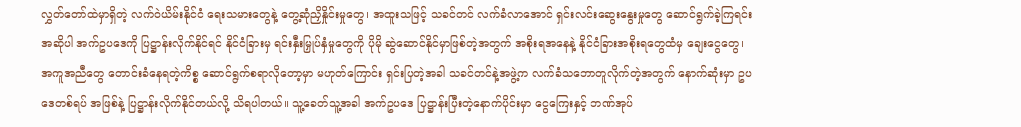လွှတ်တော်ထဲမှာရှိတဲ့ လက်ဝဲယိမ်းနိုင်ငံ ရေးသမားတွေနဲ့ တွေ့ဆုံညှိနှိုင်းမှုတွေ၊ အထူးသဖြင့် သခင်တင် လက်ခံလာအောင် ရှင်းလင်းဆွေးနွေးမှုတွေ ဆောင်ရွက်ခဲ့ကြရင်း အဆိုပါ အက်ဥပဒေကို ပြဋ္ဌာန်းလိုက်နိုင်ရင် နိုင်ငံခြားမှ ရင်းနှီးမြှုပ်နှံမှုတွေကို ပိုမို ဆွဲဆောင်နိုင်မှာဖြစ်တဲ့အတွက် အစိုးရအနေနဲ့ နိုင်ငံခြားအစိုးရတွေထံမှ ချေးငွေတွေ၊ အကူအညီတွေ တောင်းခံနေရတဲ့ကိစ္စ ဆောင်ရွက်စရာလိုတော့မှာ မဟုတ်ကြောင်း ရှင်းပြတဲ့အခါ သခင်တင်နဲ့အဖွဲ့က လက်ခံသဘောတူလိုက်တဲ့အတွက် နောက်ဆုံးမှာ ဥပဒေတစ်ရပ် အဖြစ်နဲ့ ပြဋ္ဌာန်းလိုက်နိုင်တယ်လို့ သိရပါတယ်။ သူ့ခေတ်သူ့အခါ အက်ဥပဒေ ပြဋ္ဌာန်းပြီးတဲ့နောက်ပိုင်းမှာ ငွေကြေးနှင့် ဘဏ်အုပ်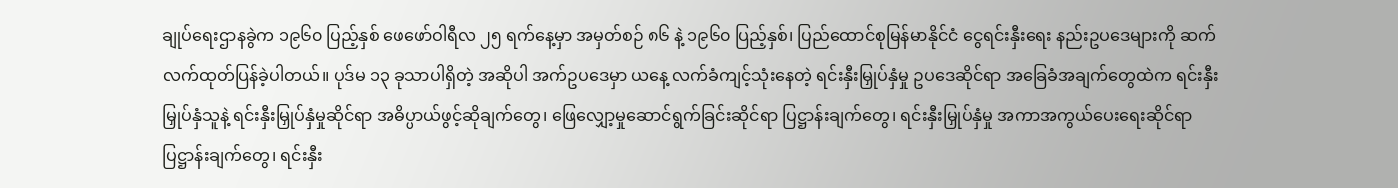ချုပ်ရေးဌာနခွဲက ၁၉၆၀ ပြည့်နှစ် ဖေဖော်ဝါရီလ ၂၅ ရက်နေ့မှာ အမှတ်စဉ် ၈၆ နဲ့ ၁၉၆၀ ပြည့်နှစ်၊ ပြည်ထောင်စုမြန်မာနိုင်ငံ ငွေရင်းနှီးရေး နည်းဥပဒေများကို ဆက်လက်ထုတ်ပြန်ခဲ့ပါတယ်။ ပုဒ်မ ၁၃ ခုသာပါရှိတဲ့ အဆိုပါ အက်ဥပဒေမှာ ယနေ့ လက်ခံကျင့်သုံးနေတဲ့ ရင်းနှီးမြှုပ်နှံမှု ဥပဒေဆိုင်ရာ အခြေခံအချက်တွေထဲက ရင်းနှီးမြှုပ်နှံသူနဲ့ ရင်းနှီးမြှုပ်နှံမှုဆိုင်ရာ အဓိပ္ပာယ်ဖွင့်ဆိုချက်တွေ၊ ဖြေလျှော့မှုဆောင်ရွက်ခြင်းဆိုင်ရာ ပြဋ္ဌာန်းချက်တွေ၊ ရင်းနှီးမြှုပ်နှံမှု အကာအကွယ်ပေးရေးဆိုင်ရာ ပြဋ္ဌာန်းချက်တွေ၊ ရင်းနှီး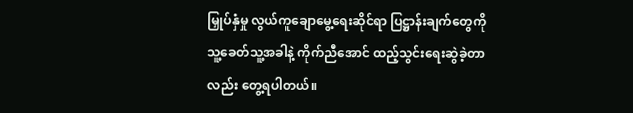မြှုပ်နှံမှု လွယ်ကူချောမွေ့ရေးဆိုင်ရာ ပြဋ္ဌာန်းချက်တွေကို သူ့ခေတ်သူ့အခါနဲ့ ကိုက်ညီအောင် ထည့်သွင်းရေးဆွဲခဲ့တာလည်း တွေ့ရပါတယ်။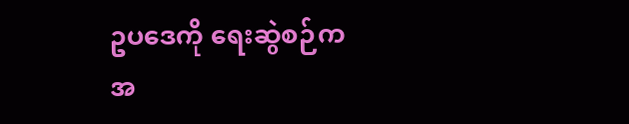ဥပဒေကို ရေးဆွဲစဉ်က အ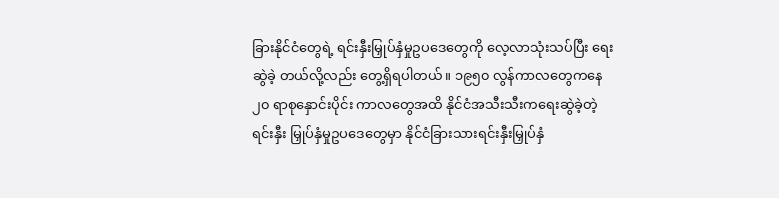ခြားနိုင်ငံတွေရဲ့ ရင်းနှီးမြှုပ်နှံမှုဥပဒေတွေကို လေ့လာသုံးသပ်ပြီး ရေးဆွဲခဲ့ တယ်လို့လည်း တွေ့ရှိရပါတယ်။ ၁၉၅၀ လွန်ကာလတွေကနေ ၂၀ ရာစုနှောင်းပိုင်း ကာလတွေအထိ နိုင်ငံအသီးသီးကရေးဆွဲခဲ့တဲ့ ရင်းနှီး မြှုပ်နှံမှုဥပဒေတွေမှာ နိုင်ငံခြားသားရင်းနှီးမြှုပ်နှံ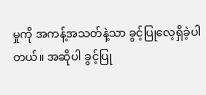မှုကို အကန့်အသတ်နဲ့သာ ခွင့်ပြုလေ့ရှိခဲ့ပါတယ်။ အဆိုပါ ခွင့်ပြု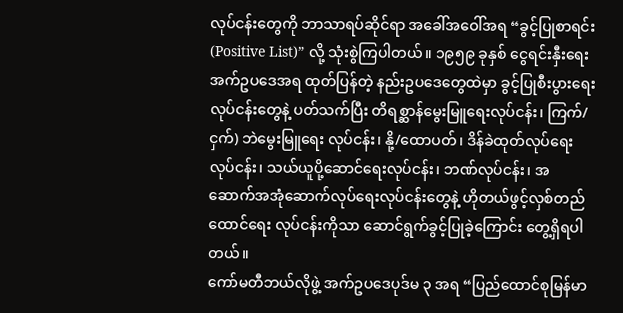လုပ်ငန်းတွေကို ဘာသာရပ်ဆိုင်ရာ အခေါ်အဝေါ်အရ “ခွင့်ပြုစာရင်း (Positive List)” လို့ သုံးစွဲကြပါတယ်။ ၁၉၅၉ ခုနှစ် ငွေရင်းနှီးရေးအက်ဥပဒေအရ ထုတ်ပြန်တဲ့ နည်းဥပဒေတွေထဲမှာ ခွင့်ပြုစီးပွားရေးလုပ်ငန်းတွေနဲ့ ပတ်သက်ပြီး တိရစ္ဆာန်မွေးမြူရေးလုပ်ငန်း၊ ကြက်/ငှက်) ဘဲမွေးမြူရေး လုပ်ငန်း၊ နို့/ထောပတ်၊ ဒိန်ခဲထုတ်လုပ်ရေးလုပ်ငန်း၊ သယ်ယူပို့ဆောင်ရေးလုပ်ငန်း၊ ဘဏ်လုပ်ငန်း၊ အဆောက်အအုံဆောက်လုပ်ရေးလုပ်ငန်းတွေနဲ့ ဟိုတယ်ဖွင့်လှစ်တည်ထောင်ရေး လုပ်ငန်းကိုသာ ဆောင်ရွက်ခွင့်ပြုခဲ့ကြောင်း တွေ့ရှိရပါတယ်။
ကော်မတီဘယ်လိုဖွဲ့ အက်ဥပဒေပုဒ်မ ၃ အရ “ပြည်ထောင်စုမြန်မာ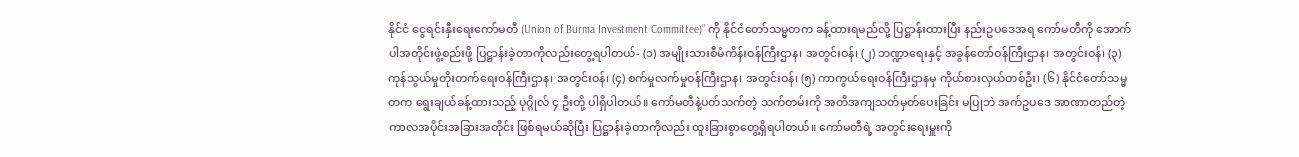နိုင်ငံ ငွေရင်းနှီးရေးကော်မတီ (Union of Burma Investment Committee)” ကို နိုင်ငံတော်သမ္မတက ခန့်ထားရမည်လို့ ပြဋ္ဌာန်းထားပြီး နည်းဥပဒေအရ ကော်မတီကို အောက်ပါအတိုင်းဖွဲ့စည်းဖို့ ပြဋ္ဌာန်းခဲ့တာကိုလည်းတွေ့ရပါတယ်- (၁) အမျိုးသားစီမံကိန်းဝန်ကြီးဌာန၊ အတွင်းဝန်၊ (၂) ဘဏ္ဍာရေးနှင့် အခွန်တော်ဝန်ကြီးဌာန၊ အတွင်းဝန်၊ (၃) ကုန်သွယ်မှုတိုးတက်ရေးဝန်ကြီးဌာန၊ အတွင်းဝန်၊ (၄) စက်မှုလက်မှုဝန်ကြီးဌာန၊ အတွင်းဝန်၊ (၅) ကာကွယ်ရေးဝန်ကြီးဌာနမှ ကိုယ်စားလှယ်တစ်ဦး၊ (၆) နိုင်ငံတော်သမ္မတက ရွေးချယ်ခန့်ထားသည့် ပုဂ္ဂိုလ် ၄ ဦးတို့ ပါရှိပါတယ်။ ကော်မတီနဲ့ပတ်သက်တဲ့ သက်တမ်းကို အတိအကျသတ်မှတ်ပေးခြင်း မပြုဘဲ အက်ဥပဒေ အာဏာတည်တဲ့ ကာလအပိုင်းအခြားအတိုင်း ဖြစ်ရမယ်ဆိုပြီး ပြဋ္ဌာန်းခဲ့တာကိုလည်း ထူးခြားစွာတွေ့ရှိရပါတယ်။ ကော်မတီရဲ့ အတွင်းရေးမှူးကို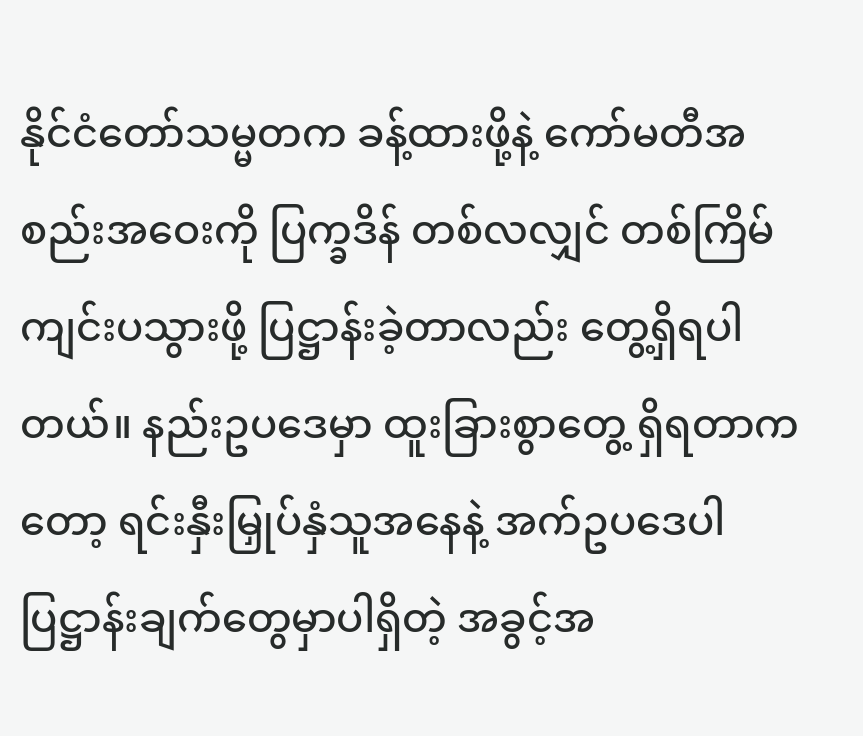နိုင်ငံတော်သမ္မတက ခန့်ထားဖို့နဲ့ ကော်မတီအစည်းအဝေးကို ပြက္ခဒိန် တစ်လလျှင် တစ်ကြိမ်ကျင်းပသွားဖို့ ပြဋ္ဌာန်းခဲ့တာလည်း တွေ့ရှိရပါတယ်။ နည်းဥပဒေမှာ ထူးခြားစွာတွေ့ ရှိရတာကတော့ ရင်းနှီးမြှုပ်နှံသူအနေနဲ့ အက်ဥပဒေပါ ပြဋ္ဌာန်းချက်တွေမှာပါရှိတဲ့ အခွင့်အ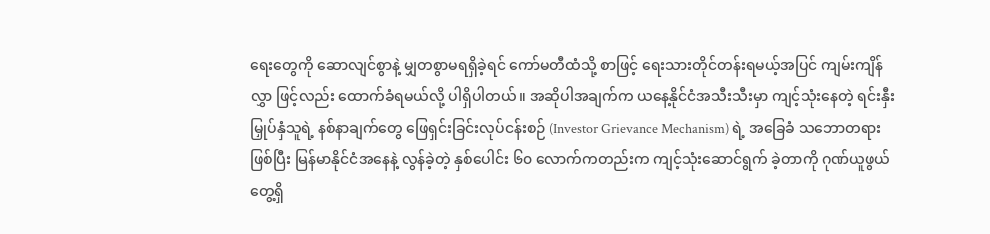ရေးတွေကို ဆောလျင်စွာနဲ့ မျှတစွာမရရှိခဲ့ရင် ကော်မတီထံသို့ စာဖြင့် ရေးသားတိုင်တန်းရမယ့်အပြင် ကျမ်းကျိန်လွှာ ဖြင့်လည်း ထောက်ခံရမယ်လို့ ပါရှိပါတယ်။ အဆိုပါအချက်က ယနေ့နိုင်ငံအသီးသီးမှာ ကျင့်သုံးနေတဲ့ ရင်းနှီးမြှုပ်နှံသူရဲ့ နစ်နာချက်တွေ ဖြေရှင်းခြင်းလုပ်ငန်းစဉ် (Investor Grievance Mechanism) ရဲ့ အခြေခံ သဘောတရားဖြစ်ပြီး မြန်မာနိုင်ငံအနေနဲ့ လွန်ခဲ့တဲ့ နှစ်ပေါင်း ၆၀ လောက်ကတည်းက ကျင့်သုံးဆောင်ရွက် ခဲ့တာကို ဂုဏ်ယူဖွယ်တွေ့ရှိ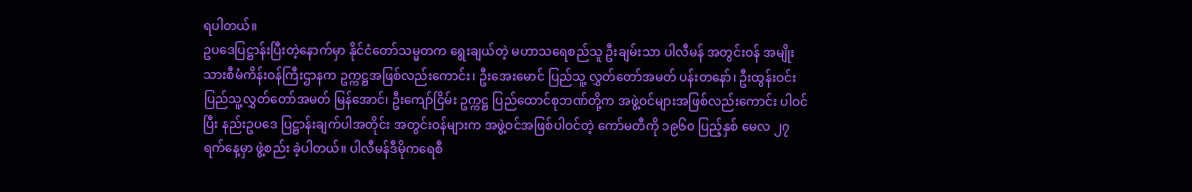ရပါတယ်။
ဥပဒေပြဋ္ဌာန်းပြီးတဲ့နောက်မှာ နိုင်ငံတော်သမ္မတက ရွေးချယ်တဲ့ မဟာသရေစည်သူ ဦးချမ်းသာ ပါလီမန် အတွင်းဝန် အမျိုးသားစီမံကိန်းဝန်ကြီးဌာနက ဥက္ကဋ္ဌအဖြစ်လည်းကောင်း၊ ဦးအေးမောင် ပြည်သူ့ လွှတ်တော်အမတ် ပန်းတနော်၊ ဦးထွန်းဝင်း ပြည်သူ့လွှတ်တော်အမတ် မြန်အောင်၊ ဦးကျော်ငြိမ်း ဥက္ကဋ္ဌ ပြည်ထောင်စုဘဏ်တို့က အဖွဲ့ဝင်များအဖြစ်လည်းကောင်း ပါဝင်ပြီး နည်းဥပဒေ ပြဋ္ဌာန်းချက်ပါအတိုင်း အတွင်းဝန်များက အဖွဲ့ဝင်အဖြစ်ပါဝင်တဲ့ ကော်မတီကို ၁၉၆၀ ပြည့်နှစ် မေလ ၂၇ ရက်နေ့မှာ ဖွဲ့စည်း ခဲ့ပါတယ်။ ပါလီမန်ဒီမိုကရေစီ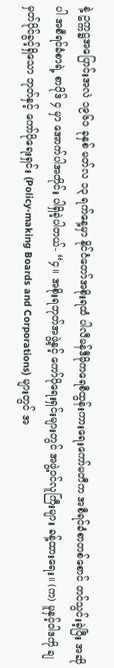နဲ့ ဥက္ကဋ္ဌအပြောင်းအလဲ ၁၉၆၁ ခုနှစ် မတ်လ ၁၃ ရက်နေ့မှာ နိုင်ငံတော်အစိုးရထံ ပါလီမန်ဒီမိုကရေစီထွန်းကားရေးကော်မတီက အစီရင်ခံစာတစ်စောင် တင်သွင်းခဲ့ပြီး အဆိုပါ အစီရင်ခံစာရဲ့ စာပိုဒ် ၄ မှာ အောက်ပါအတိုင်း ပါရှိခဲ့ပါတယ်- “၄။ အစိုးရဘုတ်အဖွဲ့နှင့် ကော်ပိုရေးရှင်းများတွင် အဖွဲ့ဝင်လူကြီးများ ခန့်ထားရေး။ (က) မူနှင့်ဝါဒကို ချမှတ်ပိုင်ခွင့်ရှိသော ဘုတ်နှင့် ကော်ပိုရေးရှင်း (Policy-making Boards and Corporations) များတွင် အ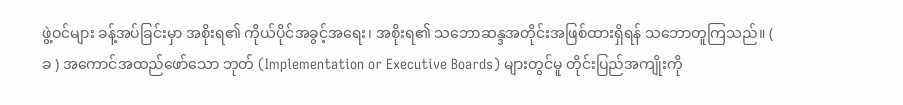ဖွဲ့ဝင်များ ခန့်အပ်ခြင်းမှာ အစိုးရ၏ ကိုယ်ပိုင်အခွင့်အရေး၊ အစိုးရ၏ သဘောဆန္ဒအတိုင်းအဖြစ်ထားရှိရန် သဘောတူကြသည်။ ( ခ ) အကောင်အထည်ဖော်သော ဘုတ် (Implementation or Executive Boards) များတွင်မူ တိုင်းပြည်အကျိုးကို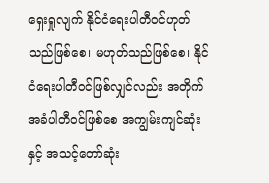ရှေးရှုလျက် နိုင်ငံရေးပါတီဝင်ဟုတ်သည်ဖြစ်စေ၊ မဟုတ်သည်ဖြစ်စေ၊ နိုင်ငံရေးပါတီဝင်ဖြစ်လျှင်လည်း အတိုက်အခံပါတီဝင်ဖြစ်စေ အကျွမ်းကျင်ဆုံးနှင့် အသင့်တော်ဆုံး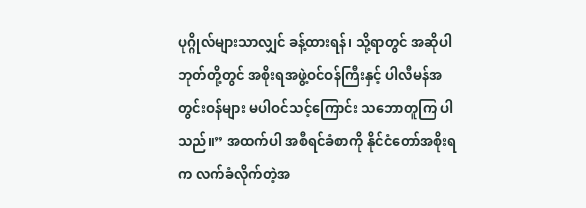ပုဂ္ဂိုလ်များသာလျှင် ခန့်ထားရန်၊ သို့ရာတွင် အဆိုပါ ဘုတ်တို့တွင် အစိုးရအဖွဲ့ဝင်ဝန်ကြီးနှင့် ပါလီမန်အတွင်းဝန်များ မပါဝင်သင့်ကြောင်း သဘောတူကြ ပါသည်။” အထက်ပါ အစီရင်ခံစာကို နိုင်ငံတော်အစိုးရက လက်ခံလိုက်တဲ့အ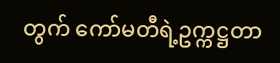တွက် ကော်မတီရဲ့ဥက္ကဋ္ဌတာ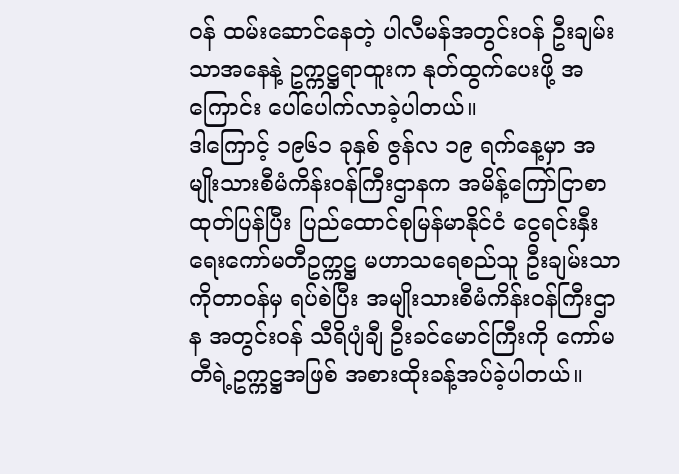ဝန် ထမ်းဆောင်နေတဲ့ ပါလီမန်အတွင်းဝန် ဦးချမ်းသာအနေနဲ့ ဥက္ကဋ္ဌရာထူးက နုတ်ထွက်ပေးဖို့ အကြောင်း ပေါ်ပေါက်လာခဲ့ပါတယ်။
ဒါကြောင့် ၁၉၆၁ ခုနှစ် ဇွန်လ ၁၉ ရက်နေ့မှာ အမျိုးသားစီမံကိန်းဝန်ကြီးဌာနက အမိန့်ကြော်ငြာစာထုတ်ပြန်ပြီး ပြည်ထောင်စုမြန်မာနိုင်ငံ ငွေရင်းနှီးရေးကော်မတီဥက္ကဋ္ဌ မဟာသရေစည်သူ ဦးချမ်းသာကိုတာဝန်မှ ရပ်စဲပြီး အမျိုးသားစီမံကိန်းဝန်ကြီးဌာန အတွင်းဝန် သီရိပျံချီ ဦးခင်မောင်ကြီးကို ကော်မတီရဲ့ဥက္ကဋ္ဌအဖြစ် အစားထိုးခန့်အပ်ခဲ့ပါတယ်။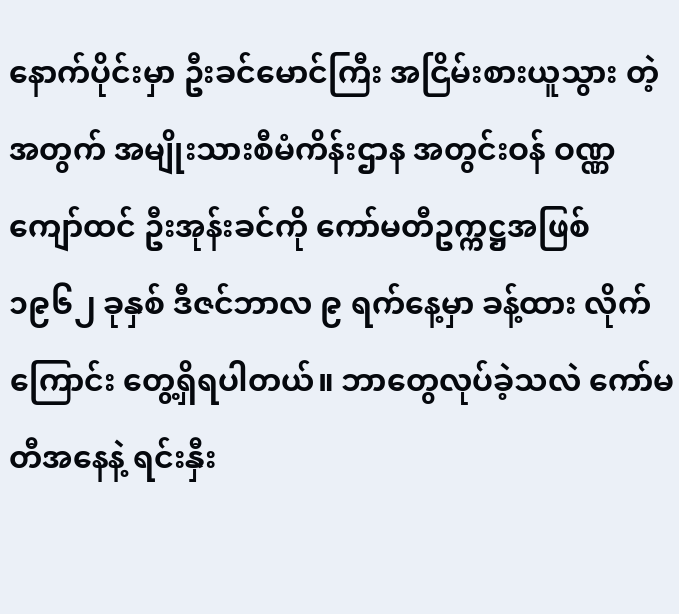နောက်ပိုင်းမှာ ဦးခင်မောင်ကြီး အငြိမ်းစားယူသွား တဲ့အတွက် အမျိုးသားစီမံကိန်းဌာန အတွင်းဝန် ဝဏ္ဏကျော်ထင် ဦးအုန်းခင်ကို ကော်မတီဥက္ကဋ္ဌအဖြစ် ၁၉၆၂ ခုနှစ် ဒီဇင်ဘာလ ၉ ရက်နေ့မှာ ခန့်ထား လိုက်ကြောင်း တွေ့ရှိရပါတယ်။ ဘာတွေလုပ်ခဲ့သလဲ ကော်မတီအနေနဲ့ ရင်းနှီး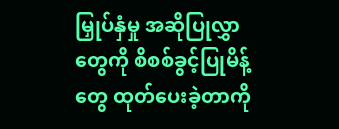မြှုပ်နှံမှု အဆိုပြုလွှာတွေကို စိစစ်ခွင့်ပြုမိန့်တွေ ထုတ်ပေးခဲ့တာကို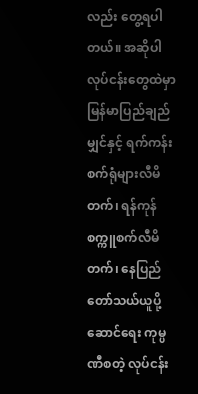လည်း တွေ့ရပါတယ်။ အဆိုပါ လုပ်ငန်းတွေထဲမှာ မြန်မာပြည်ချည်မျှင်နှင့် ရက်ကန်းစက်ရုံများလီမိတက်၊ ရန်ကုန်စက္ကူစက်လီမိတက်၊ နေပြည်တော်သယ်ယူပို့ဆောင်ရေး ကုမ္ပဏီစတဲ့ လုပ်ငန်း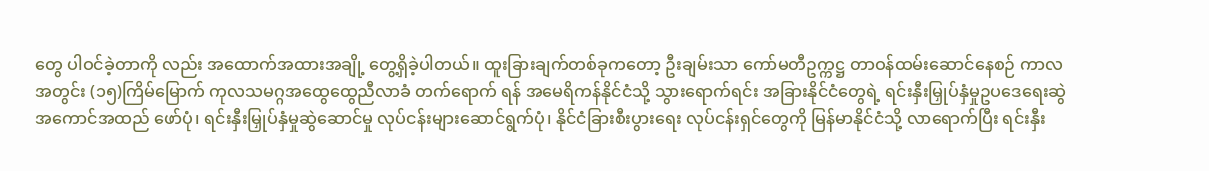တွေ ပါဝင်ခဲ့တာကို လည်း အထောက်အထားအချို့ တွေ့ရှိခဲ့ပါတယ်။ ထူးခြားချက်တစ်ခုကတော့ ဦးချမ်းသာ ကော်မတီဥက္ကဋ္ဌ တာဝန်ထမ်းဆောင်နေစဉ် ကာလအတွင်း (၁၅)ကြိမ်မြောက် ကုလသမဂ္ဂအထွေထွေညီလာခံ တက်ရောက် ရန် အမေရိကန်နိုင်ငံသို့ သွားရောက်ရင်း အခြားနိုင်ငံတွေရဲ့ ရင်းနှီးမြှုပ်နှံမှုဥပဒေရေးဆွဲ အကောင်အထည် ဖော်ပုံ၊ ရင်းနှီးမြှုပ်နှံမှုဆွဲဆောင်မှု လုပ်ငန်းများဆောင်ရွက်ပုံ၊ နိုင်ငံခြားစီးပွားရေး လုပ်ငန်းရှင်တွေကို မြန်မာနိုင်ငံသို့ လာရောက်ပြီး ရင်းနှီး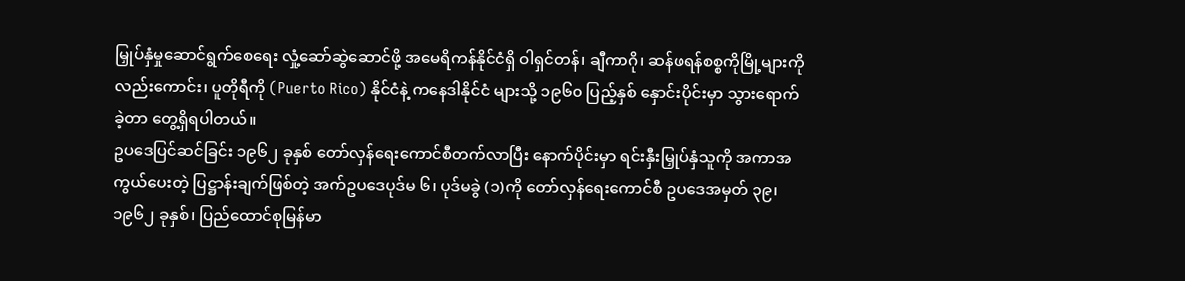မြှုပ်နှံမှုဆောင်ရွက်စေရေး လှုံ့ဆော်ဆွဲဆောင်ဖို့ အမေရိကန်နိုင်ငံရှိ ဝါရှင်တန်၊ ချီကာဂို၊ ဆန်ဖရန်စစ္စကိုမြို့များကိုလည်းကောင်း၊ ပူတိုရီကို (Puerto Rico) နိုင်ငံနဲ့ ကနေဒါနိုင်ငံ များသို့ ၁၉၆၀ ပြည့်နှစ် နှောင်းပိုင်းမှာ သွားရောက်ခဲ့တာ တွေ့ရှိရပါတယ်။
ဥပဒေပြင်ဆင်ခြင်း ၁၉၆၂ ခုနှစ် တော်လှန်ရေးကောင်စီတက်လာပြီး နောက်ပိုင်းမှာ ရင်းနှီးမြှုပ်နှံသူကို အကာအကွယ်ပေးတဲ့ ပြဋ္ဌာန်းချက်ဖြစ်တဲ့ အက်ဥပဒေပုဒ်မ ၆၊ ပုဒ်မခွဲ (၁)ကို တော်လှန်ရေးကောင်စီ ဥပဒေအမှတ် ၃၉၊ ၁၉၆၂ ခုနှစ်၊ ပြည်ထောင်စုမြန်မာ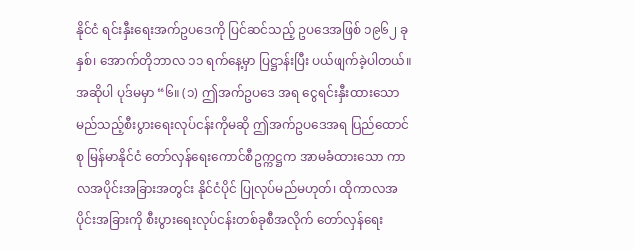နိုင်ငံ ရင်းနှီးရေးအက်ဥပဒေကို ပြင်ဆင်သည့် ဥပဒေအဖြစ် ၁၉၆၂ ခုနှစ်၊ အောက်တိုဘာလ ၁၁ ရက်နေ့မှာ ပြဋ္ဌာန်းပြီး ပယ်ဖျက်ခဲ့ပါတယ်။ အဆိုပါ ပုဒ်မမှာ “၆။ (၁) ဤအက်ဥပဒေ အရ ငွေရင်းနှီးထားသော မည်သည့်စီးပွားရေးလုပ်ငန်းကိုမဆို ဤအက်ဥပဒေအရ ပြည်ထောင်စု မြန်မာနိုင်ငံ တော်လှန်ရေးကောင်စီဥက္ကဋ္ဌက အာမခံထားသော ကာလအပိုင်းအခြားအတွင်း နိုင်ငံပိုင် ပြုလုပ်မည်မဟုတ်၊ ထိုကာလအပိုင်းအခြားကို စီးပွားရေးလုပ်ငန်းတစ်ခုစီအလိုက် တော်လှန်ရေး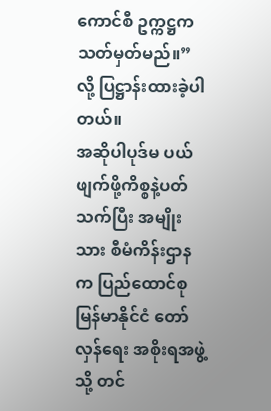ကောင်စီ ဥက္ကဋ္ဌက သတ်မှတ်မည်။” လို့ ပြဋ္ဌာန်းထားခဲ့ပါတယ်။
အဆိုပါပုဒ်မ ပယ်ဖျက်ဖို့ကိစ္စနဲ့ပတ်သက်ပြီး အမျိုးသား စီမံကိန်းဌာနက ပြည်ထောင်စုမြန်မာနိုင်ငံ တော်လှန်ရေး အစိုးရအဖွဲ့သို့ တင်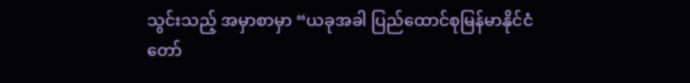သွင်းသည့် အမှာစာမှာ “ယခုအခါ ပြည်ထောင်စုမြန်မာနိုင်ငံ တော်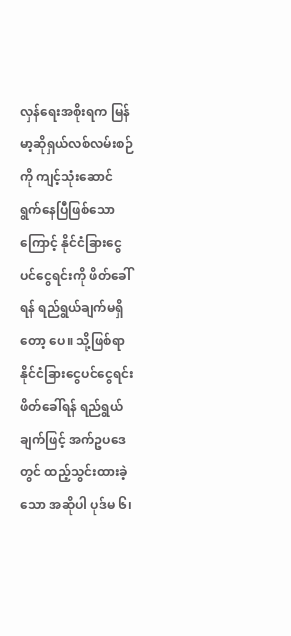လှန်ရေးအစိုးရက မြန်မာ့ဆိုရှယ်လစ်လမ်းစဉ်ကို ကျင့်သုံးဆောင် ရွက်နေပြီဖြစ်သောကြောင့် နိုင်ငံခြားငွေပင်ငွေရင်းကို ဖိတ်ခေါ်ရန် ရည်ရွယ်ချက်မရှိတော့ ပေ။ သို့ဖြစ်ရာ နိုင်ငံခြားငွေပင်ငွေရင်းဖိတ်ခေါ်ရန် ရည်ရွယ်ချက်ဖြင့် အက်ဥပဒေတွင် ထည့်သွင်းထားခဲ့ သော အဆိုပါ ပုဒ်မ ၆၊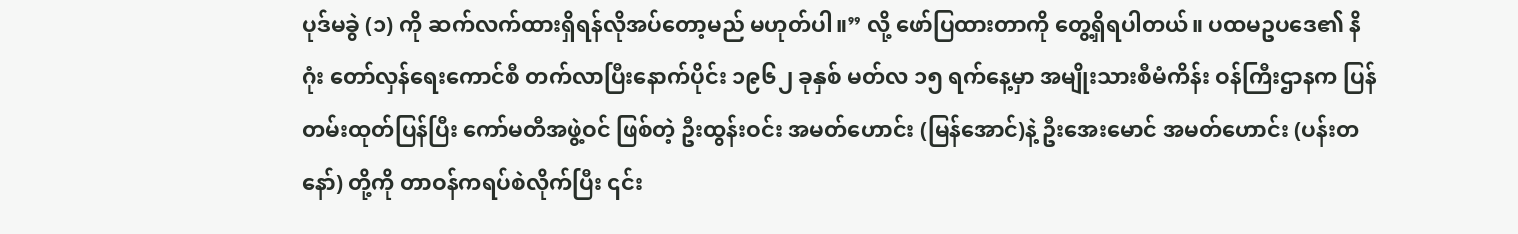ပုဒ်မခွဲ (၁) ကို ဆက်လက်ထားရှိရန်လိုအပ်တော့မည် မဟုတ်ပါ။” လို့ ဖော်ပြထားတာကို တွေ့ရှိရပါတယ်။ ပထမဥပဒေ၏ နိဂုံး တော်လှန်ရေးကောင်စီ တက်လာပြီးနောက်ပိုင်း ၁၉၆၂ ခုနှစ် မတ်လ ၁၅ ရက်နေ့မှာ အမျိုးသားစီမံကိန်း ဝန်ကြီးဌာနက ပြန်တမ်းထုတ်ပြန်ပြီး ကော်မတီအဖွဲ့ဝင် ဖြစ်တဲ့ ဦးထွန်းဝင်း အမတ်ဟောင်း (မြန်အောင်)နဲ့ ဦးအေးမောင် အမတ်ဟောင်း (ပန်းတနော်) တို့ကို တာဝန်ကရပ်စဲလိုက်ပြီး ၎င်း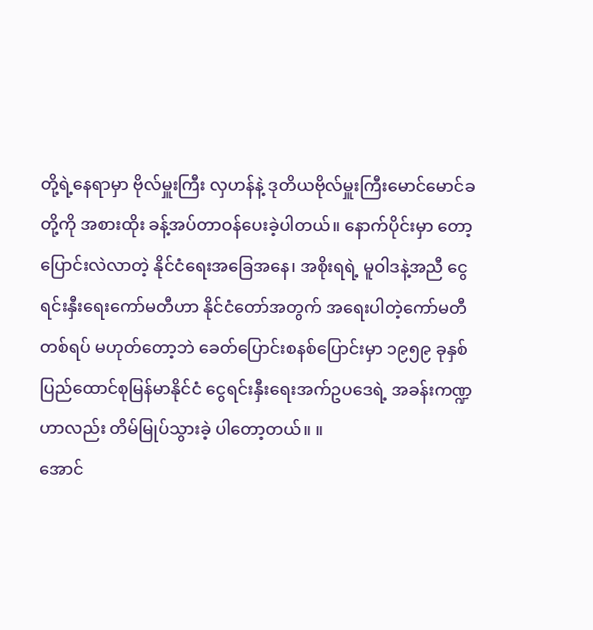တို့ရဲ့နေရာမှာ ဗိုလ်မှူးကြီး လှဟန်နဲ့ ဒုတိယဗိုလ်မှူးကြီးမောင်မောင်ခတို့ကို အစားထိုး ခန့်အပ်တာဝန်ပေးခဲ့ပါတယ်။ နောက်ပိုင်းမှာ တော့ ပြောင်းလဲလာတဲ့ နိုင်ငံရေးအခြေအနေ၊ အစိုးရရဲ့ မူဝါဒနဲ့အညီ ငွေရင်းနှီးရေးကော်မတီဟာ နိုင်ငံတော်အတွက် အရေးပါတဲ့ကော်မတီတစ်ရပ် မဟုတ်တော့ဘဲ ခေတ်ပြောင်းစနစ်ပြောင်းမှာ ၁၉၅၉ ခုနှစ် ပြည်ထောင်စုမြန်မာနိုင်ငံ ငွေရင်းနှီးရေးအက်ဥပဒေရဲ့ အခန်းကဏ္ဍဟာလည်း တိမ်မြုပ်သွားခဲ့ ပါတော့တယ်။ ။
အောင်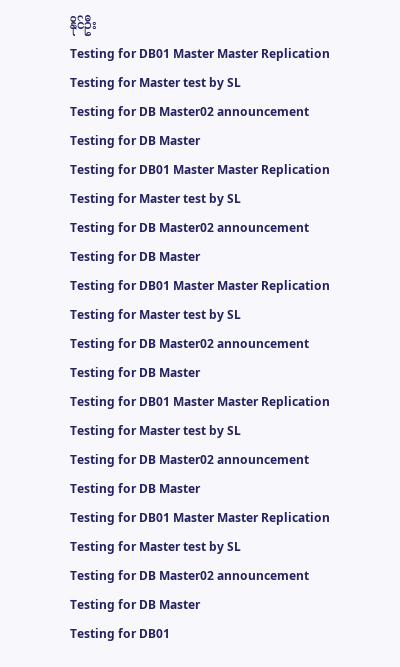နိုင်ဦး
Testing for DB01 Master Master Replication
Testing for Master test by SL
Testing for DB Master02 announcement
Testing for DB Master
Testing for DB01 Master Master Replication
Testing for Master test by SL
Testing for DB Master02 announcement
Testing for DB Master
Testing for DB01 Master Master Replication
Testing for Master test by SL
Testing for DB Master02 announcement
Testing for DB Master
Testing for DB01 Master Master Replication
Testing for Master test by SL
Testing for DB Master02 announcement
Testing for DB Master
Testing for DB01 Master Master Replication
Testing for Master test by SL
Testing for DB Master02 announcement
Testing for DB Master
Testing for DB01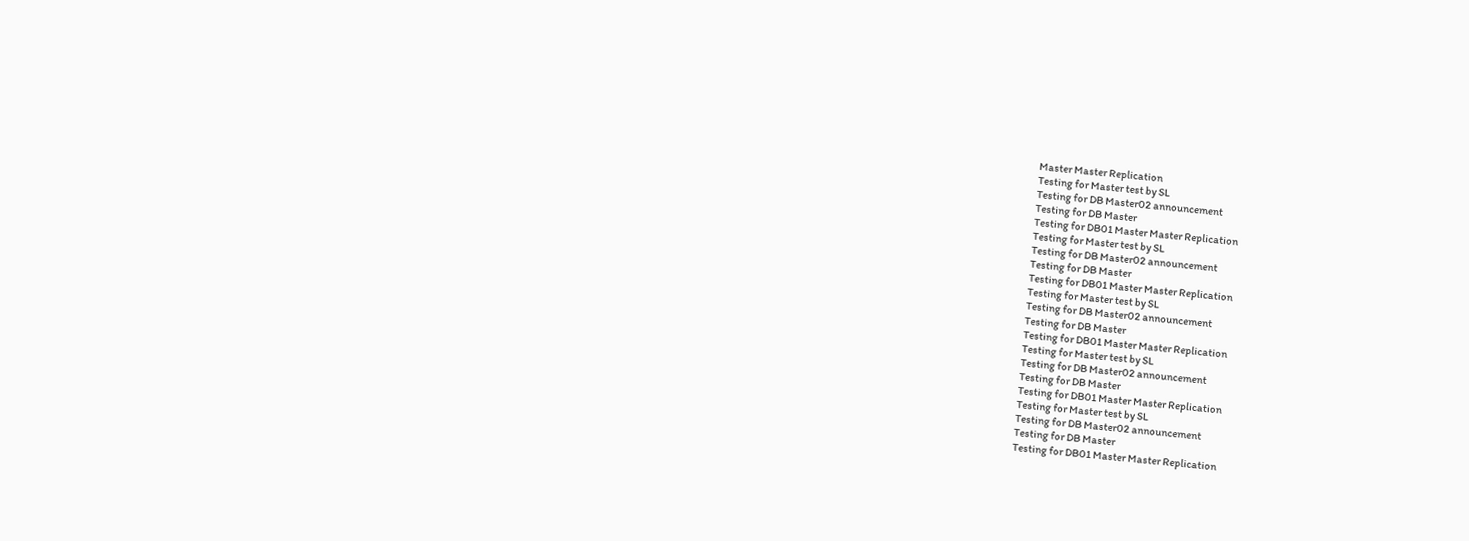Master Master Replication
Testing for Master test by SL
Testing for DB Master02 announcement
Testing for DB Master
Testing for DB01 Master Master Replication
Testing for Master test by SL
Testing for DB Master02 announcement
Testing for DB Master
Testing for DB01 Master Master Replication
Testing for Master test by SL
Testing for DB Master02 announcement
Testing for DB Master
Testing for DB01 Master Master Replication
Testing for Master test by SL
Testing for DB Master02 announcement
Testing for DB Master
Testing for DB01 Master Master Replication
Testing for Master test by SL
Testing for DB Master02 announcement
Testing for DB Master
Testing for DB01 Master Master Replication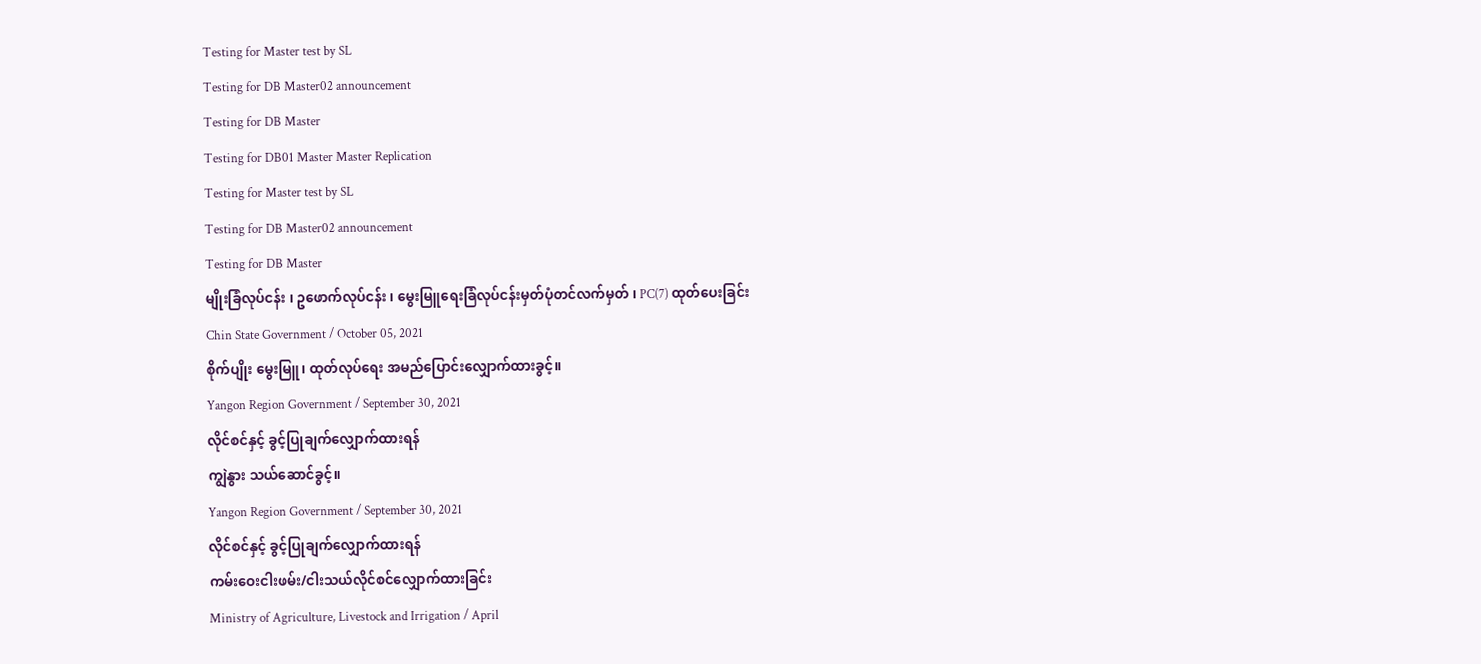Testing for Master test by SL
Testing for DB Master02 announcement
Testing for DB Master
Testing for DB01 Master Master Replication
Testing for Master test by SL
Testing for DB Master02 announcement
Testing for DB Master
မျိုးခြံလုပ်ငန်း ၊ ဥဖောက်လုပ်ငန်း ၊ မွေးမြူရေးခြံလုပ်ငန်းမှတ်ပုံတင်လက်မှတ် ၊ PC(7) ထုတ်ပေးခြင်း
Chin State Government / October 05, 2021
စိုက်ပျိုး မွေးမြူ၊ ထုတ်လုပ်ရေး အမည်ပြောင်းလျှောက်ထားခွင့်။
Yangon Region Government / September 30, 2021
လိုင်စင်နှင့် ခွင့်ပြုချက်လျှောက်ထားရန်
ကျွဲနွား သယ်ဆောင်ခွင့်။
Yangon Region Government / September 30, 2021
လိုင်စင်နှင့် ခွင့်ပြုချက်လျှောက်ထားရန်
ကမ်းဝေးငါးဖမ်း/ငါးသယ်လိုင်စင်လျှောက်ထားခြင်း
Ministry of Agriculture, Livestock and Irrigation / April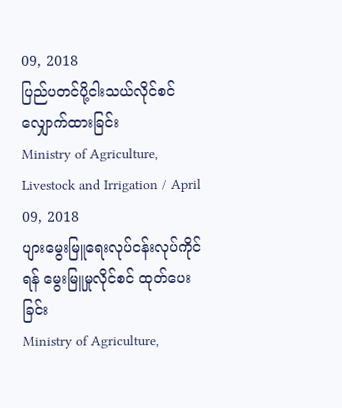09, 2018
ပြည်ပတင်ပို့ငါးသယ်လိုင်စင်လျှောက်ထားခြင်း
Ministry of Agriculture, Livestock and Irrigation / April 09, 2018
ပျားမွေးမြူရေးလုပ်ငန်းလုပ်ကိုင်ရန် မွေးမြူမှုလိုင်စင် ထုတ်ပေးခြင်း
Ministry of Agriculture,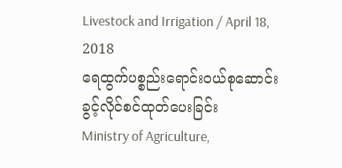Livestock and Irrigation / April 18, 2018
ရေထွက်ပစ္စည်းရောင်းဝယ်စုဆောင်းခွင့်လိုင်စင်ထုတ်ပေးခြင်း
Ministry of Agriculture,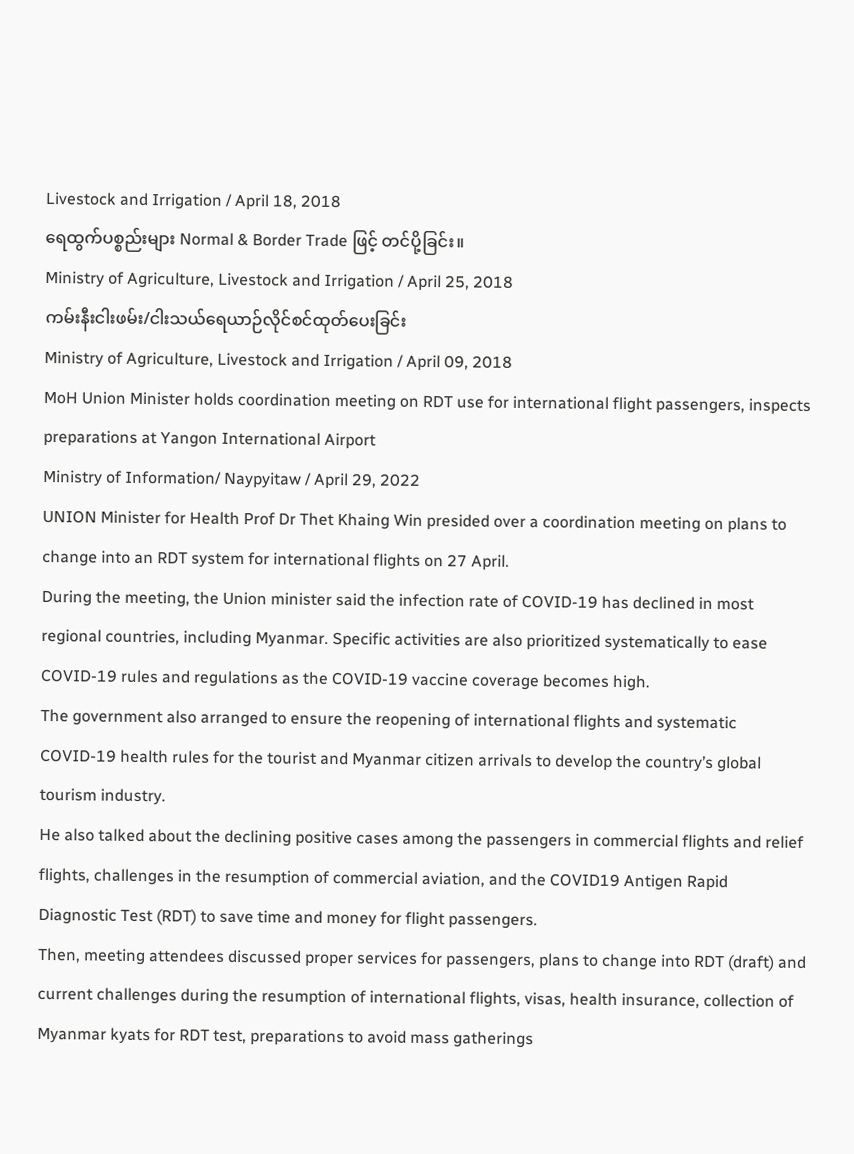Livestock and Irrigation / April 18, 2018
ရေထွက်ပစ္စည်းများ Normal & Border Trade ဖြင့် တင်ပို့ခြင်း။
Ministry of Agriculture, Livestock and Irrigation / April 25, 2018
ကမ်းနီးငါးဖမ်း/ငါးသယ်ရေယာဉ်လိုင်စင်ထုတ်ပေးခြင်း
Ministry of Agriculture, Livestock and Irrigation / April 09, 2018
MoH Union Minister holds coordination meeting on RDT use for international flight passengers, inspects preparations at Yangon International Airport
Ministry of Information/ Naypyitaw / April 29, 2022
UNION Minister for Health Prof Dr Thet Khaing Win presided over a coordination meeting on plans to change into an RDT system for international flights on 27 April.
During the meeting, the Union minister said the infection rate of COVID-19 has declined in most regional countries, including Myanmar. Specific activities are also prioritized systematically to ease COVID-19 rules and regulations as the COVID-19 vaccine coverage becomes high.
The government also arranged to ensure the reopening of international flights and systematic COVID-19 health rules for the tourist and Myanmar citizen arrivals to develop the country’s global tourism industry.
He also talked about the declining positive cases among the passengers in commercial flights and relief flights, challenges in the resumption of commercial aviation, and the COVID19 Antigen Rapid Diagnostic Test (RDT) to save time and money for flight passengers.
Then, meeting attendees discussed proper services for passengers, plans to change into RDT (draft) and current challenges during the resumption of international flights, visas, health insurance, collection of Myanmar kyats for RDT test, preparations to avoid mass gatherings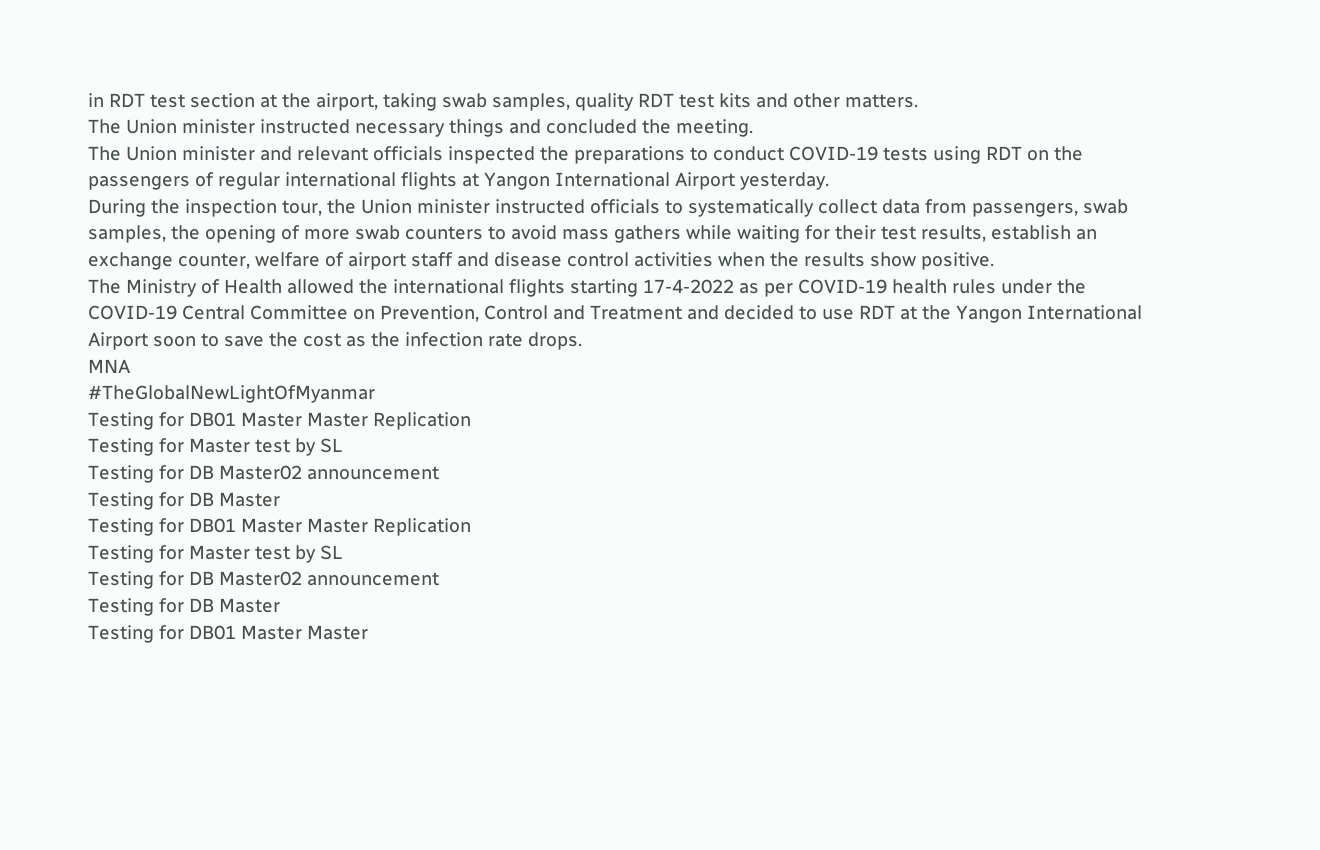in RDT test section at the airport, taking swab samples, quality RDT test kits and other matters.
The Union minister instructed necessary things and concluded the meeting.
The Union minister and relevant officials inspected the preparations to conduct COVID-19 tests using RDT on the passengers of regular international flights at Yangon International Airport yesterday.
During the inspection tour, the Union minister instructed officials to systematically collect data from passengers, swab samples, the opening of more swab counters to avoid mass gathers while waiting for their test results, establish an exchange counter, welfare of airport staff and disease control activities when the results show positive.
The Ministry of Health allowed the international flights starting 17-4-2022 as per COVID-19 health rules under the COVID-19 Central Committee on Prevention, Control and Treatment and decided to use RDT at the Yangon International Airport soon to save the cost as the infection rate drops.
MNA
#TheGlobalNewLightOfMyanmar
Testing for DB01 Master Master Replication
Testing for Master test by SL
Testing for DB Master02 announcement
Testing for DB Master
Testing for DB01 Master Master Replication
Testing for Master test by SL
Testing for DB Master02 announcement
Testing for DB Master
Testing for DB01 Master Master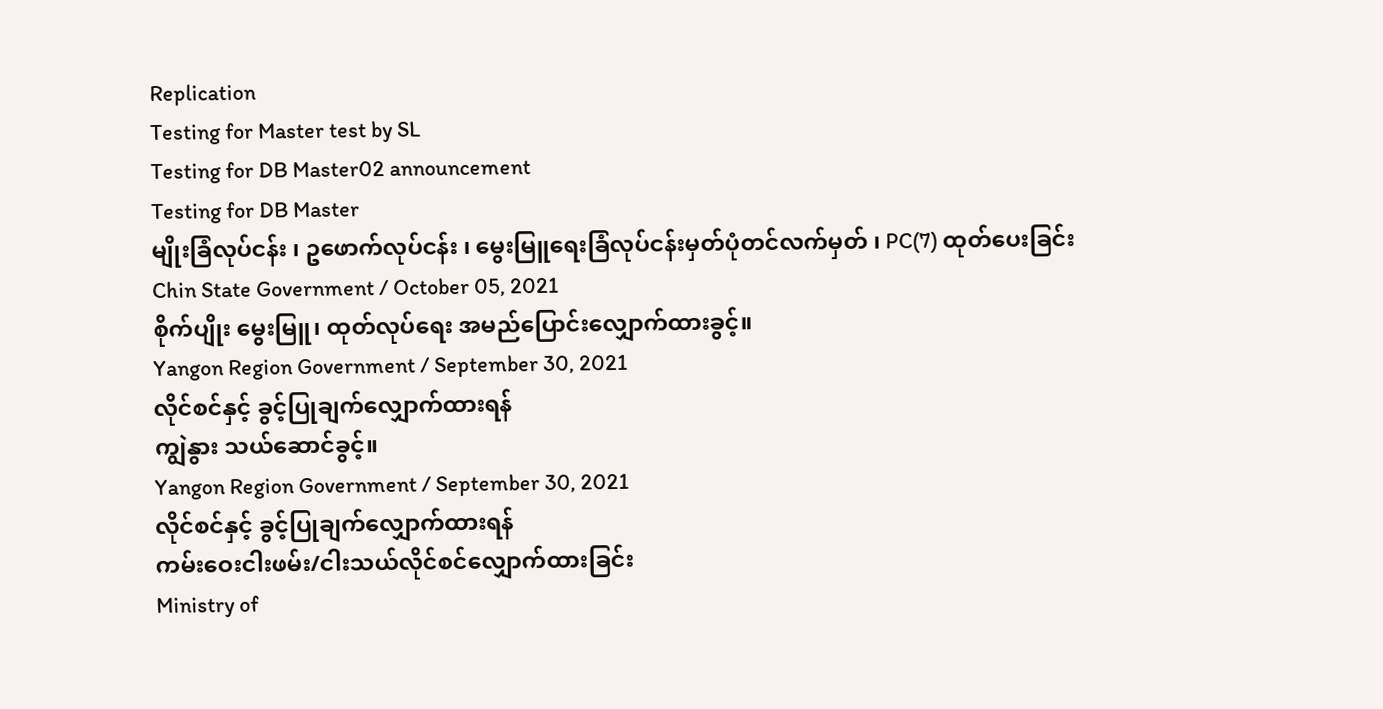Replication
Testing for Master test by SL
Testing for DB Master02 announcement
Testing for DB Master
မျိုးခြံလုပ်ငန်း ၊ ဥဖောက်လုပ်ငန်း ၊ မွေးမြူရေးခြံလုပ်ငန်းမှတ်ပုံတင်လက်မှတ် ၊ PC(7) ထုတ်ပေးခြင်း
Chin State Government / October 05, 2021
စိုက်ပျိုး မွေးမြူ၊ ထုတ်လုပ်ရေး အမည်ပြောင်းလျှောက်ထားခွင့်။
Yangon Region Government / September 30, 2021
လိုင်စင်နှင့် ခွင့်ပြုချက်လျှောက်ထားရန်
ကျွဲနွား သယ်ဆောင်ခွင့်။
Yangon Region Government / September 30, 2021
လိုင်စင်နှင့် ခွင့်ပြုချက်လျှောက်ထားရန်
ကမ်းဝေးငါးဖမ်း/ငါးသယ်လိုင်စင်လျှောက်ထားခြင်း
Ministry of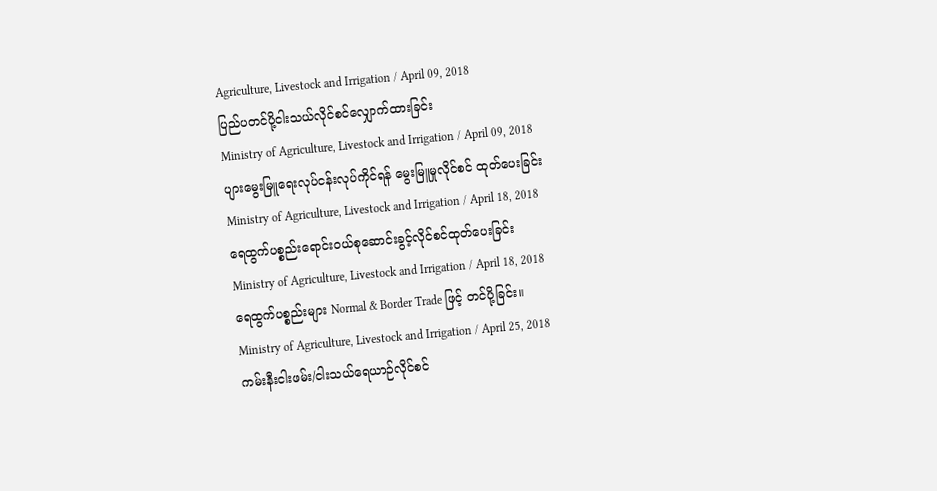Agriculture, Livestock and Irrigation / April 09, 2018
ပြည်ပတင်ပို့ငါးသယ်လိုင်စင်လျှောက်ထားခြင်း
Ministry of Agriculture, Livestock and Irrigation / April 09, 2018
ပျားမွေးမြူရေးလုပ်ငန်းလုပ်ကိုင်ရန် မွေးမြူမှုလိုင်စင် ထုတ်ပေးခြင်း
Ministry of Agriculture, Livestock and Irrigation / April 18, 2018
ရေထွက်ပစ္စည်းရောင်းဝယ်စုဆောင်းခွင့်လိုင်စင်ထုတ်ပေးခြင်း
Ministry of Agriculture, Livestock and Irrigation / April 18, 2018
ရေထွက်ပစ္စည်းများ Normal & Border Trade ဖြင့် တင်ပို့ခြင်း။
Ministry of Agriculture, Livestock and Irrigation / April 25, 2018
ကမ်းနီးငါးဖမ်း/ငါးသယ်ရေယာဉ်လိုင်စင်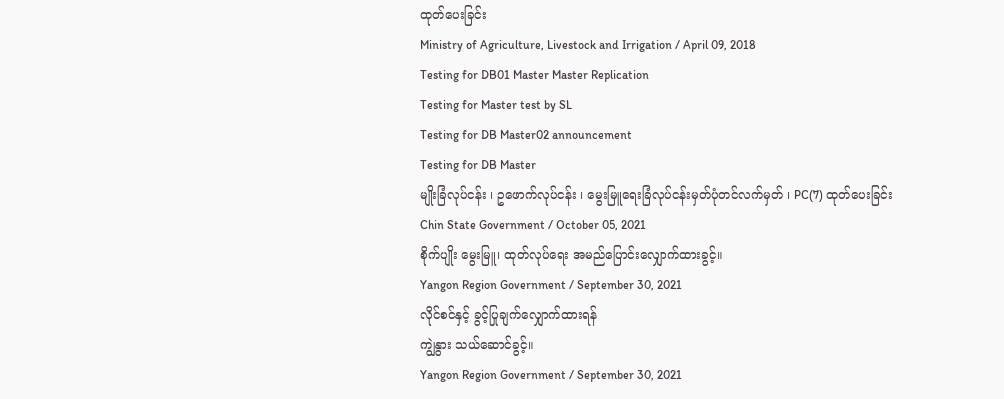ထုတ်ပေးခြင်း
Ministry of Agriculture, Livestock and Irrigation / April 09, 2018
Testing for DB01 Master Master Replication
Testing for Master test by SL
Testing for DB Master02 announcement
Testing for DB Master
မျိုးခြံလုပ်ငန်း ၊ ဥဖောက်လုပ်ငန်း ၊ မွေးမြူရေးခြံလုပ်ငန်းမှတ်ပုံတင်လက်မှတ် ၊ PC(7) ထုတ်ပေးခြင်း
Chin State Government / October 05, 2021
စိုက်ပျိုး မွေးမြူ၊ ထုတ်လုပ်ရေး အမည်ပြောင်းလျှောက်ထားခွင့်။
Yangon Region Government / September 30, 2021
လိုင်စင်နှင့် ခွင့်ပြုချက်လျှောက်ထားရန်
ကျွဲနွား သယ်ဆောင်ခွင့်။
Yangon Region Government / September 30, 2021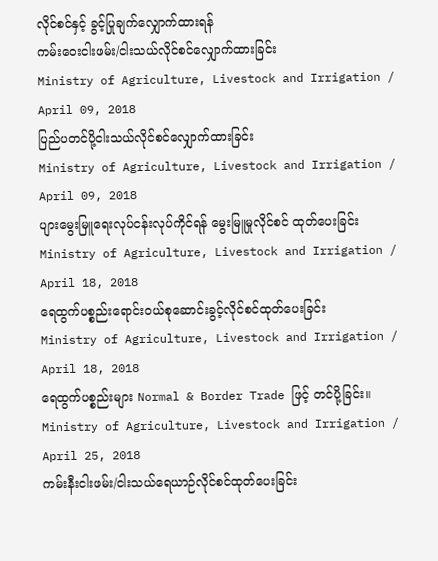လိုင်စင်နှင့် ခွင့်ပြုချက်လျှောက်ထားရန်
ကမ်းဝေးငါးဖမ်း/ငါးသယ်လိုင်စင်လျှောက်ထားခြင်း
Ministry of Agriculture, Livestock and Irrigation / April 09, 2018
ပြည်ပတင်ပို့ငါးသယ်လိုင်စင်လျှောက်ထားခြင်း
Ministry of Agriculture, Livestock and Irrigation / April 09, 2018
ပျားမွေးမြူရေးလုပ်ငန်းလုပ်ကိုင်ရန် မွေးမြူမှုလိုင်စင် ထုတ်ပေးခြင်း
Ministry of Agriculture, Livestock and Irrigation / April 18, 2018
ရေထွက်ပစ္စည်းရောင်းဝယ်စုဆောင်းခွင့်လိုင်စင်ထုတ်ပေးခြင်း
Ministry of Agriculture, Livestock and Irrigation / April 18, 2018
ရေထွက်ပစ္စည်းများ Normal & Border Trade ဖြင့် တင်ပို့ခြင်း။
Ministry of Agriculture, Livestock and Irrigation / April 25, 2018
ကမ်းနီးငါးဖမ်း/ငါးသယ်ရေယာဉ်လိုင်စင်ထုတ်ပေးခြင်း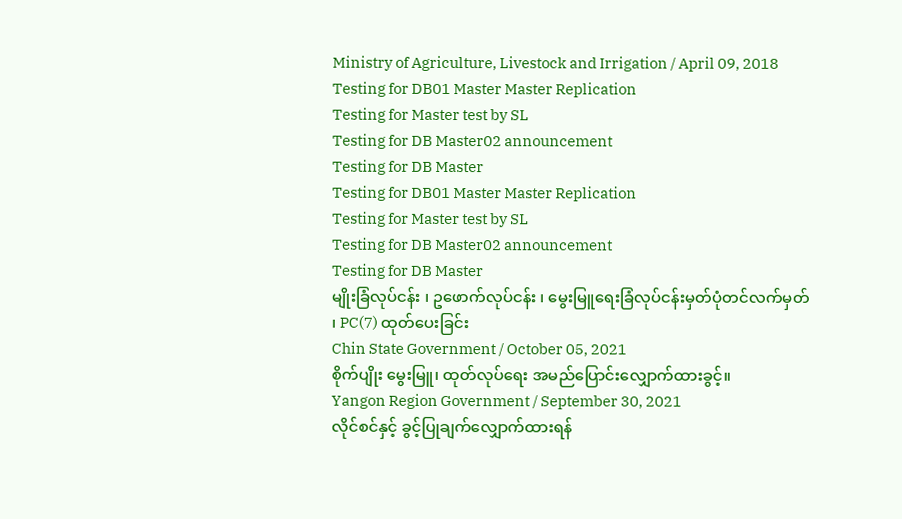Ministry of Agriculture, Livestock and Irrigation / April 09, 2018
Testing for DB01 Master Master Replication
Testing for Master test by SL
Testing for DB Master02 announcement
Testing for DB Master
Testing for DB01 Master Master Replication
Testing for Master test by SL
Testing for DB Master02 announcement
Testing for DB Master
မျိုးခြံလုပ်ငန်း ၊ ဥဖောက်လုပ်ငန်း ၊ မွေးမြူရေးခြံလုပ်ငန်းမှတ်ပုံတင်လက်မှတ် ၊ PC(7) ထုတ်ပေးခြင်း
Chin State Government / October 05, 2021
စိုက်ပျိုး မွေးမြူ၊ ထုတ်လုပ်ရေး အမည်ပြောင်းလျှောက်ထားခွင့်။
Yangon Region Government / September 30, 2021
လိုင်စင်နှင့် ခွင့်ပြုချက်လျှောက်ထားရန်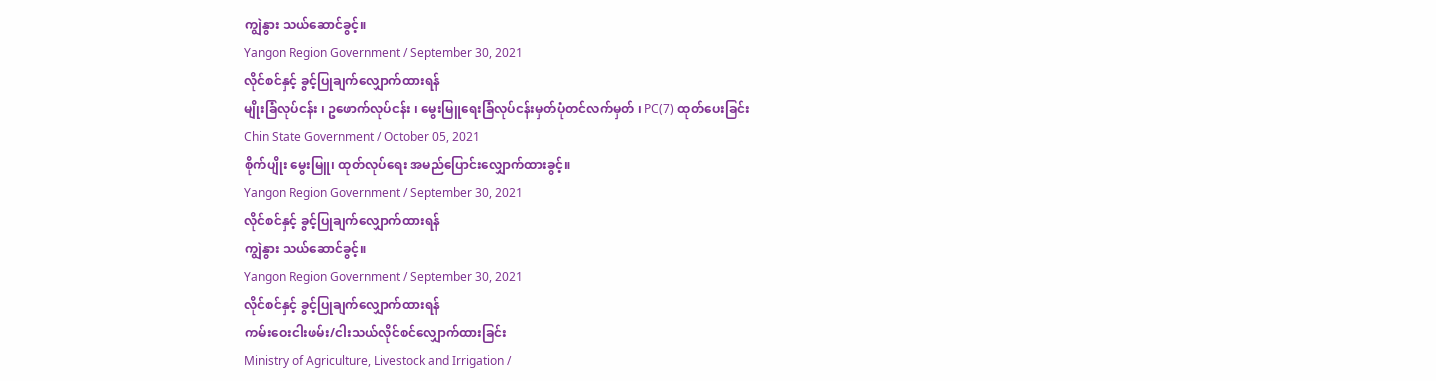ကျွဲနွား သယ်ဆောင်ခွင့်။
Yangon Region Government / September 30, 2021
လိုင်စင်နှင့် ခွင့်ပြုချက်လျှောက်ထားရန်
မျိုးခြံလုပ်ငန်း ၊ ဥဖောက်လုပ်ငန်း ၊ မွေးမြူရေးခြံလုပ်ငန်းမှတ်ပုံတင်လက်မှတ် ၊ PC(7) ထုတ်ပေးခြင်း
Chin State Government / October 05, 2021
စိုက်ပျိုး မွေးမြူ၊ ထုတ်လုပ်ရေး အမည်ပြောင်းလျှောက်ထားခွင့်။
Yangon Region Government / September 30, 2021
လိုင်စင်နှင့် ခွင့်ပြုချက်လျှောက်ထားရန်
ကျွဲနွား သယ်ဆောင်ခွင့်။
Yangon Region Government / September 30, 2021
လိုင်စင်နှင့် ခွင့်ပြုချက်လျှောက်ထားရန်
ကမ်းဝေးငါးဖမ်း/ငါးသယ်လိုင်စင်လျှောက်ထားခြင်း
Ministry of Agriculture, Livestock and Irrigation /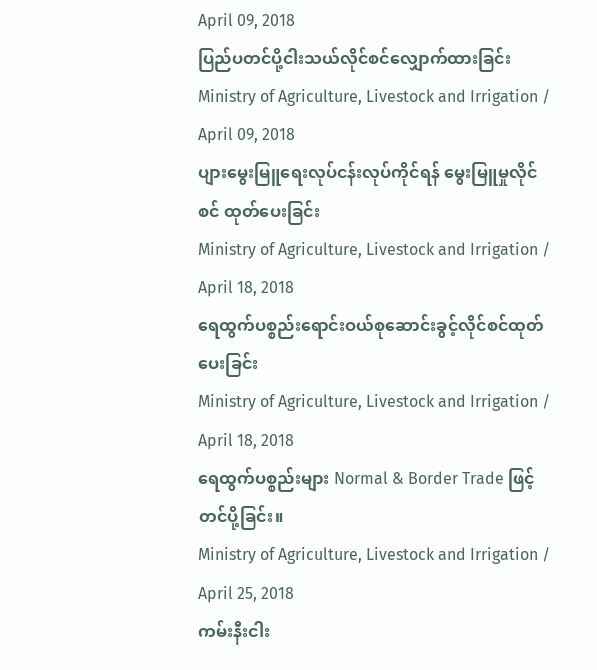April 09, 2018
ပြည်ပတင်ပို့ငါးသယ်လိုင်စင်လျှောက်ထားခြင်း
Ministry of Agriculture, Livestock and Irrigation / April 09, 2018
ပျားမွေးမြူရေးလုပ်ငန်းလုပ်ကိုင်ရန် မွေးမြူမှုလိုင်စင် ထုတ်ပေးခြင်း
Ministry of Agriculture, Livestock and Irrigation / April 18, 2018
ရေထွက်ပစ္စည်းရောင်းဝယ်စုဆောင်းခွင့်လိုင်စင်ထုတ်ပေးခြင်း
Ministry of Agriculture, Livestock and Irrigation / April 18, 2018
ရေထွက်ပစ္စည်းများ Normal & Border Trade ဖြင့် တင်ပို့ခြင်း။
Ministry of Agriculture, Livestock and Irrigation / April 25, 2018
ကမ်းနီးငါး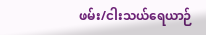ဖမ်း/ငါးသယ်ရေယာဉ်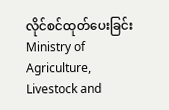လိုင်စင်ထုတ်ပေးခြင်း
Ministry of Agriculture, Livestock and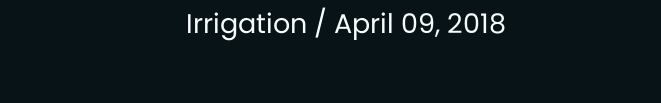Irrigation / April 09, 2018